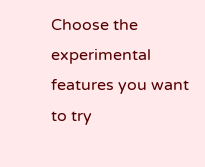Choose the experimental features you want to try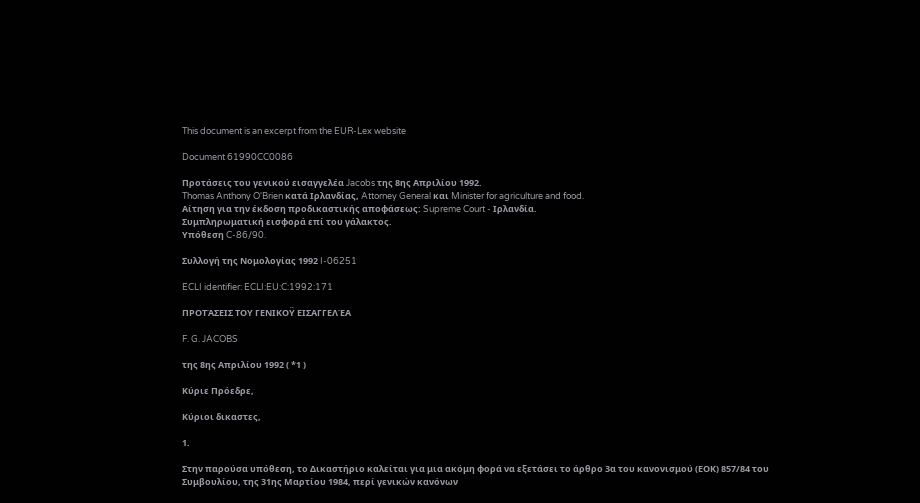This document is an excerpt from the EUR-Lex website

Document 61990CC0086

Προτάσεις του γενικού εισαγγελέα Jacobs της 8ης Απριλίου 1992.
Thomas Anthony O'Brien κατά Ιρλανδίας, Attorney General και Minister for agriculture and food.
Αίτηση για την έκδοση προδικαστικής αποφάσεως: Supreme Court - Ιρλανδία.
Συμπληρωματική εισφορά επί του γάλακτος.
Υπόθεση C-86/90.

Συλλογή της Νομολογίας 1992 I-06251

ECLI identifier: ECLI:EU:C:1992:171

ΠΡΟΤΆΣΕΙΣ ΤΟΥ ΓΕΝΙΚΟΫ ΕΙΣΑΓΓΕΛΈΑ

F. G. JACOBS

της 8ης Απριλίου 1992 ( *1 )

Κύριε Πρόεδρε,

Κύριοι δικαστες,

1.

Στην παρούσα υπόθεση, το Δικαστήριο καλείται για μια ακόμη φορά να εξετάσει το άρθρο 3α του κανονισμού (ΕΟΚ) 857/84 του Συμβουλίου, της 31ης Μαρτίου 1984, περί γενικών κανόνων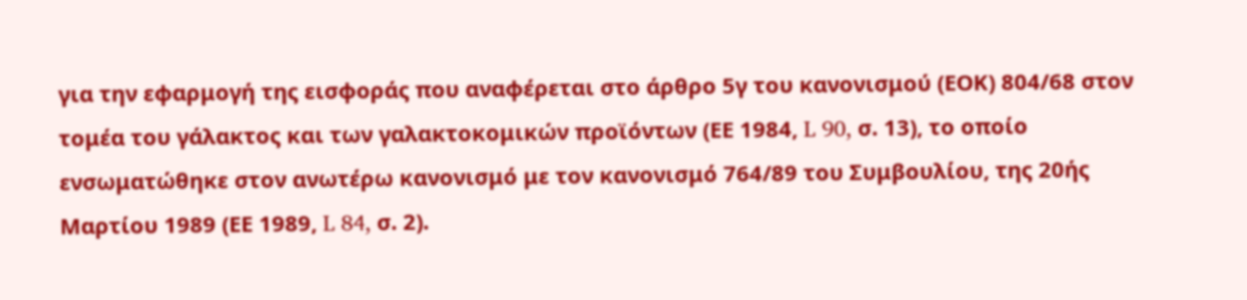για την εφαρμογή της εισφοράς που αναφέρεται στο άρθρο 5γ του κανονισμού (ΕΟΚ) 804/68 στον τομέα του γάλακτος και των γαλακτοκομικών προϊόντων (ΕΕ 1984, L 90, σ. 13), το οποίο ενσωματώθηκε στον ανωτέρω κανονισμό με τον κανονισμό 764/89 του Συμβουλίου, της 20ής Μαρτίου 1989 (ΕΕ 1989, L 84, σ. 2).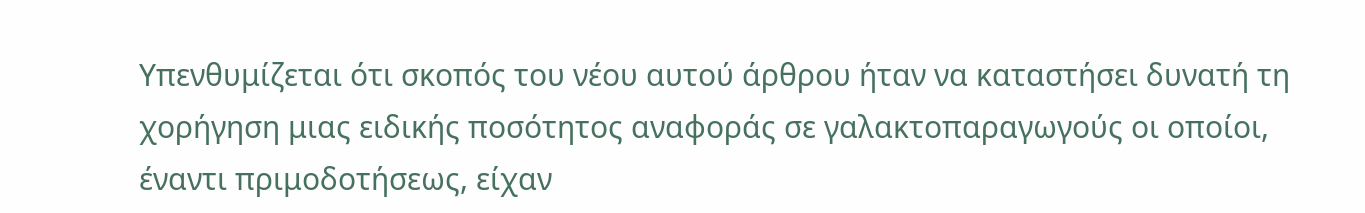Υπενθυμίζεται ότι σκοπός του νέου αυτού άρθρου ήταν να καταστήσει δυνατή τη χορήγηση μιας ειδικής ποσότητος αναφοράς σε γαλακτοπαραγωγούς οι οποίοι, έναντι πριμοδοτήσεως, είχαν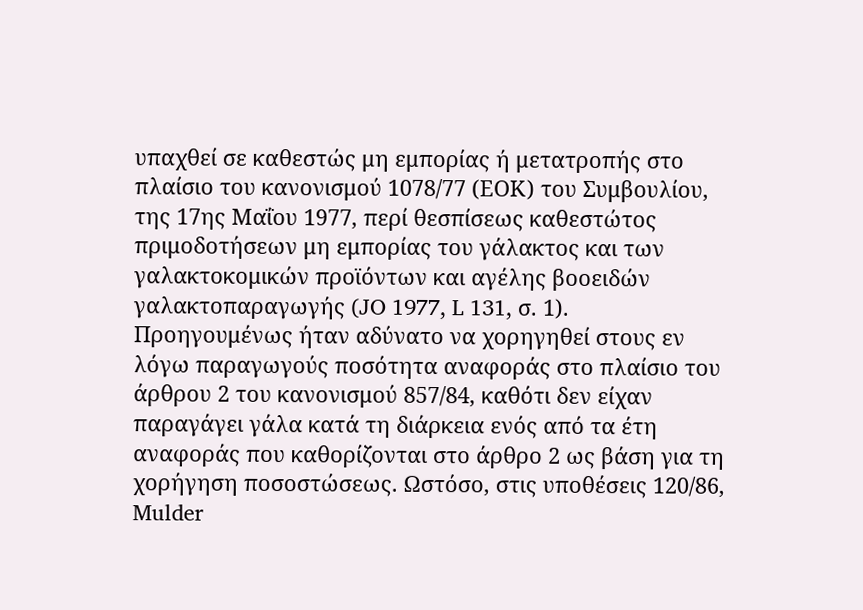υπαχθεί σε καθεστώς μη εμπορίας ή μετατροπής στο πλαίσιο του κανονισμού 1078/77 (ΕΟΚ) του Συμβουλίου, της 17ης Μαΐου 1977, περί θεσπίσεως καθεστώτος πριμοδοτήσεων μη εμπορίας του γάλακτος και των γαλακτοκομικών προϊόντων και αγέλης βοοειδών γαλακτοπαραγωγής (JO 1977, L 131, σ. 1). Προηγουμένως ήταν αδύνατο να χορηγηθεί στους εν λόγω παραγωγούς ποσότητα αναφοράς στο πλαίσιο του άρθρου 2 του κανονισμού 857/84, καθότι δεν είχαν παραγάγει γάλα κατά τη διάρκεια ενός από τα έτη αναφοράς που καθορίζονται στο άρθρο 2 ως βάση για τη χορήγηση ποσοστώσεως. Ωστόσο, στις υποθέσεις 120/86, Mulder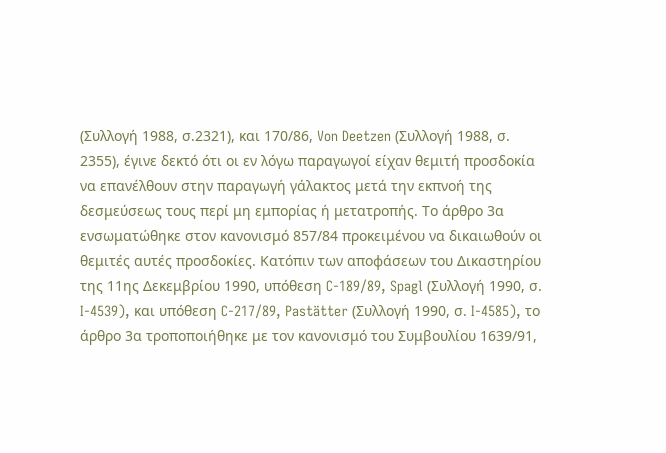(Συλλογή 1988, σ.2321), και 170/86, Von Deetzen (Συλλογή 1988, σ. 2355), έγινε δεκτό ότι οι εν λόγω παραγωγοί είχαν θεμιτή προσδοκία να επανέλθουν στην παραγωγή γάλακτος μετά την εκπνοή της δεσμεύσεως τους περί μη εμπορίας ή μετατροπής. Το άρθρο 3α ενσωματώθηκε στον κανονισμό 857/84 προκειμένου να δικαιωθούν οι θεμιτές αυτές προσδοκίες. Κατόπιν των αποφάσεων του Δικαστηρίου της 11ης Δεκεμβρίου 1990, υπόθεση C-189/89, Spagl (Συλλογή 1990, σ. I-4539), και υπόθεση C-217/89, Pastätter (Συλλογή 1990, σ. I-4585), το άρθρο 3α τροποποιήθηκε με τον κανονισμό του Συμβουλίου 1639/91,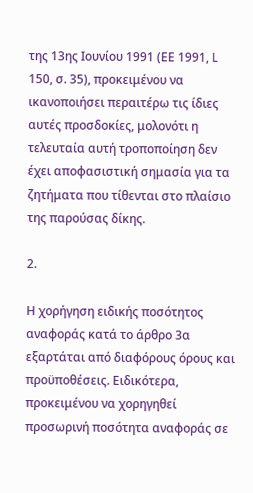της 13ης Ιουνίου 1991 (ΕΕ 1991, L 150, σ. 35), προκειμένου να ικανοποιήσει περαιτέρω τις ίδιες αυτές προσδοκίες, μολονότι η τελευταία αυτή τροποποίηση δεν έχει αποφασιστική σημασία για τα ζητήματα που τίθενται στο πλαίσιο της παρούσας δίκης.

2.

Η χορήγηση ειδικής ποσότητος αναφοράς κατά το άρθρο 3α εξαρτάται από διαφόρους όρους και προϋποθέσεις. Ειδικότερα, προκειμένου να χορηγηθεί προσωρινή ποσότητα αναφοράς σε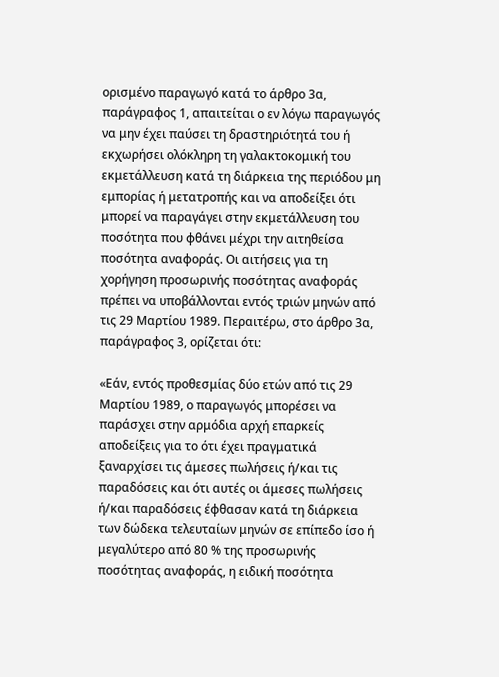ορισμένο παραγωγό κατά το άρθρο 3α, παράγραφος 1, απαιτείται ο εν λόγω παραγωγός να μην έχει παύσει τη δραστηριότητά του ή εκχωρήσει ολόκληρη τη γαλακτοκομική του εκμετάλλευση κατά τη διάρκεια της περιόδου μη εμπορίας ή μετατροπής και να αποδείξει ότι μπορεί να παραγάγει στην εκμετάλλευση του ποσότητα που φθάνει μέχρι την αιτηθείσα ποσότητα αναφοράς. Οι αιτήσεις για τη χορήγηση προσωρινής ποσότητας αναφοράς πρέπει να υποβάλλονται εντός τριών μηνών από τις 29 Μαρτίου 1989. Περαιτέρω, στο άρθρο 3α, παράγραφος 3, ορίζεται ότι:

«Εάν, εντός προθεσμίας δύο ετών από τις 29 Μαρτίου 1989, ο παραγωγός μπορέσει να παράσχει στην αρμόδια αρχή επαρκείς αποδείξεις για το ότι έχει πραγματικά ξαναρχίσει τις άμεσες πωλήσεις ή/και τις παραδόσεις και ότι αυτές οι άμεσες πωλήσεις ή/και παραδόσεις έφθασαν κατά τη διάρκεια των δώδεκα τελευταίων μηνών σε επίπεδο ίσο ή μεγαλύτερο από 80 % της προσωρινής ποσότητας αναφοράς, η ειδική ποσότητα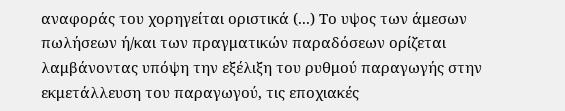αναφοράς του χορηγείται οριστικά (...) Το υψος των άμεσων πωλήσεων ή/και των πραγματικών παραδόσεων ορίζεται λαμβάνοντας υπόψη την εξέλιξη του ρυθμού παραγωγής στην εκμετάλλευση του παραγωγού, τις εποχιακές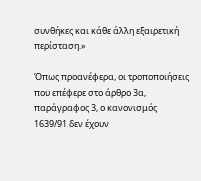συνθήκες και κάθε άλλη εξαιρετική περίσταση.»

Όπως προανέφερα, οι τροποποιήσεις που επέφερε στο άρθρο 3α, παράγραφος 3, ο κανονισμός 1639/91 δεν έχουν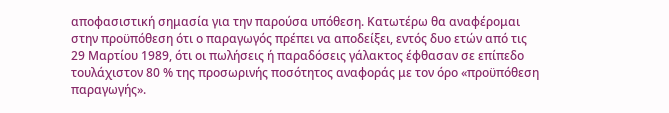αποφασιστική σημασία για την παρούσα υπόθεση. Κατωτέρω θα αναφέρομαι στην προϋπόθεση ότι ο παραγωγός πρέπει να αποδείξει, εντός δυο ετών από τις 29 Μαρτίου 1989, ότι οι πωλήσεις ή παραδόσεις γάλακτος έφθασαν σε επίπεδο τουλάχιστον 80 % της προσωρινής ποσότητος αναφοράς με τον όρο «προϋπόθεση παραγωγής».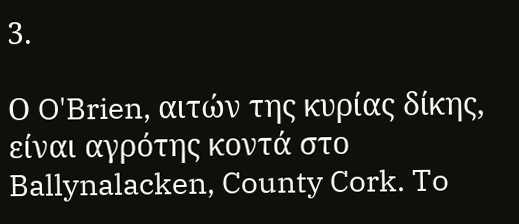3.

Ο O'Brien, αιτών της κυρίας δίκης, είναι αγρότης κοντά στο Ballynalacken, County Cork. To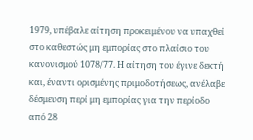1979, υπέβαλε αίτηση προκειμένου να υπαχθεί στο καθεστώς μη εμπορίας στο πλαίσιο του κανονισμού 1078/77. Η αίτηση του έγινε δεκτή και, έναντι ορισμένης πριμοδοτήσεως, ανέλαβε δέσμευση περί μη εμπορίας για την περίοδο από 28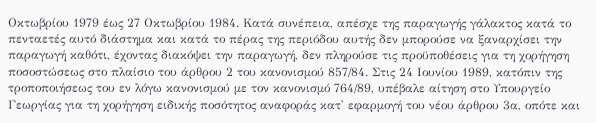Οκτωβρίου 1979 έως 27 Οκτωβρίου 1984. Κατά συνέπεια, απέσχε της παραγωγής γάλακτος κατά το πενταετές αυτό διάστημα και κατά το πέρας της περιόδου αυτής δεν μπορούσε να ξαναρχίσει την παραγωγή καθότι, έχοντας διακόψει την παραγωγή, δεν πληρούσε τις προϋποθέσεις για τη χορήγηση ποσοστώσεως στο πλαίσιο του άρθρου 2 του κανονισμού 857/84. Στις 24 Ιουνίου 1989, κατόπιν της τροποποιήσεως του εν λόγω κανονισμού με τον κανονισμό 764/89, υπέβαλε αίτηση στο Υπουργείο Γεωργίας για τη χορήγηση ειδικής ποσότητος αναφοράς κατ' εφαρμογή του νέου άρθρου 3α, οπότε και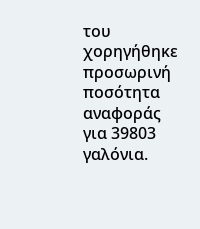του χορηγήθηκε προσωρινή ποσότητα αναφοράς για 39803 γαλόνια.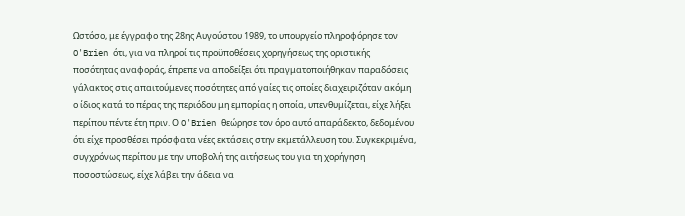Ωστόσο, με έγγραφο της 28ης Αυγούστου 1989, το υπουργείο πληροφόρησε τον O'Brien ότι, για να πληροί τις προϋποθέσεις χορηγήσεως της οριστικής ποσότητας αναφοράς, έπρεπε να αποδείξει ότι πραγματοποιήθηκαν παραδόσεις γάλακτος στις απαιτούμενες ποσότητες από γαίες τις οποίες διαχειριζόταν ακόμη ο ίδιος κατά το πέρας της περιόδου μη εμπορίας η οποία, υπενθυμίζεται, είχε λήξει περίπου πέντε έτη πριν. Ο O'Brien θεώρησε τον όρο αυτό απαράδεκτο, δεδομένου ότι είχε προσθέσει πρόσφατα νέες εκτάσεις στην εκμετάλλευση του. Συγκεκριμένα, συγχρόνως περίπου με την υποβολή της αιτήσεως του για τη χορήγηση ποσοστώσεως, είχε λάβει την άδεια να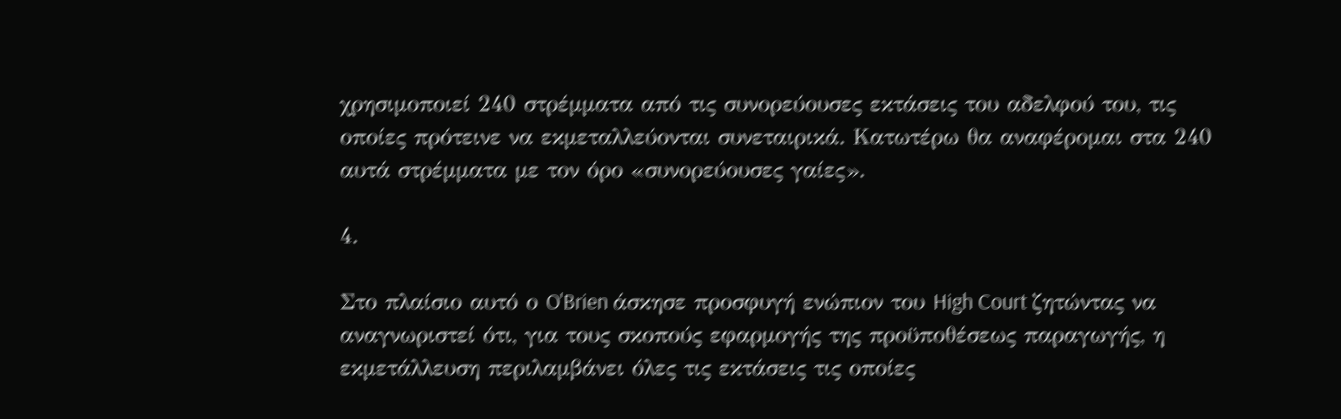χρησιμοποιεί 240 στρέμματα από τις συνορεύουσες εκτάσεις του αδελφού του, τις οποίες πρότεινε να εκμεταλλεύονται συνεταιρικά. Κατωτέρω θα αναφέρομαι στα 240 αυτά στρέμματα με τον όρο «συνορεύουσες γαίες».

4.

Στο πλαίσιο αυτό ο O'Brien άσκησε προσφυγή ενώπιον του High Court ζητώντας να αναγνωριστεί ότι, για τους σκοπούς εφαρμογής της προϋποθέσεως παραγωγής, η εκμετάλλευση περιλαμβάνει όλες τις εκτάσεις τις οποίες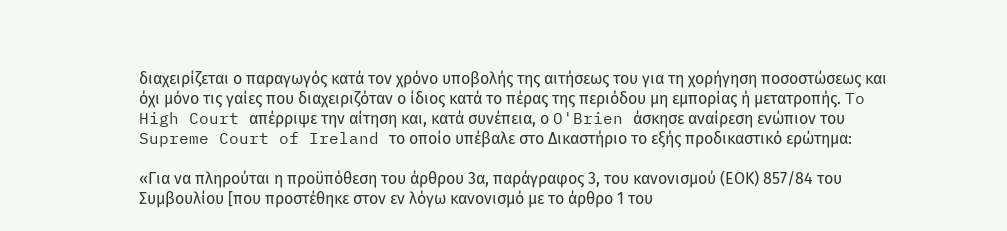διαχειρίζεται ο παραγωγός κατά τον χρόνο υποβολής της αιτήσεως του για τη χορήγηση ποσοστώσεως και όχι μόνο τις γαίες που διαχειριζόταν ο ίδιος κατά το πέρας της περιόδου μη εμπορίας ή μετατροπής. To High Court απέρριψε την αίτηση και, κατά συνέπεια, ο O'Brien άσκησε αναίρεση ενώπιον του Supreme Court of Ireland το οποίο υπέβαλε στο Δικαστήριο το εξής προδικαστικό ερώτημα:

«Για να πληρούται η προϋπόθεση του άρθρου 3α, παράγραφος 3, του κανονισμού (ΕΟΚ) 857/84 του Συμβουλίου [που προστέθηκε στον εν λόγω κανονισμό με το άρθρο 1 του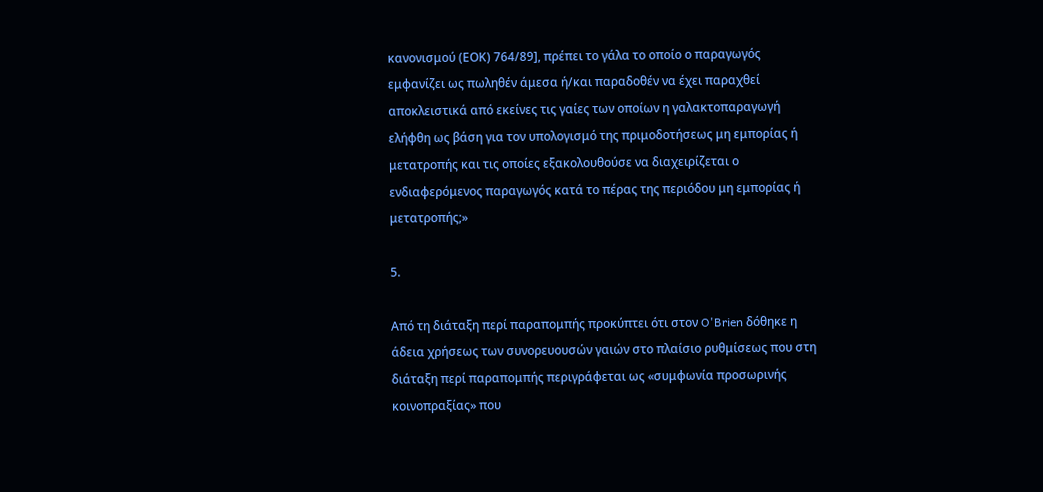κανονισμού (ΕΟΚ) 764/89], πρέπει το γάλα το οποίο ο παραγωγός εμφανίζει ως πωληθέν άμεσα ή/και παραδοθέν να έχει παραχθεί αποκλειστικά από εκείνες τις γαίες των οποίων η γαλακτοπαραγωγή ελήφθη ως βάση για τον υπολογισμό της πριμοδοτήσεως μη εμπορίας ή μετατροπής και τις οποίες εξακολουθούσε να διαχειρίζεται ο ενδιαφερόμενος παραγωγός κατά το πέρας της περιόδου μη εμπορίας ή μετατροπής;»

5.

Από τη διάταξη περί παραπομπής προκύπτει ότι στον O'Brien δόθηκε η άδεια χρήσεως των συνορευουσών γαιών στο πλαίσιο ρυθμίσεως που στη διάταξη περί παραπομπής περιγράφεται ως «συμφωνία προσωρινής κοινοπραξίας» που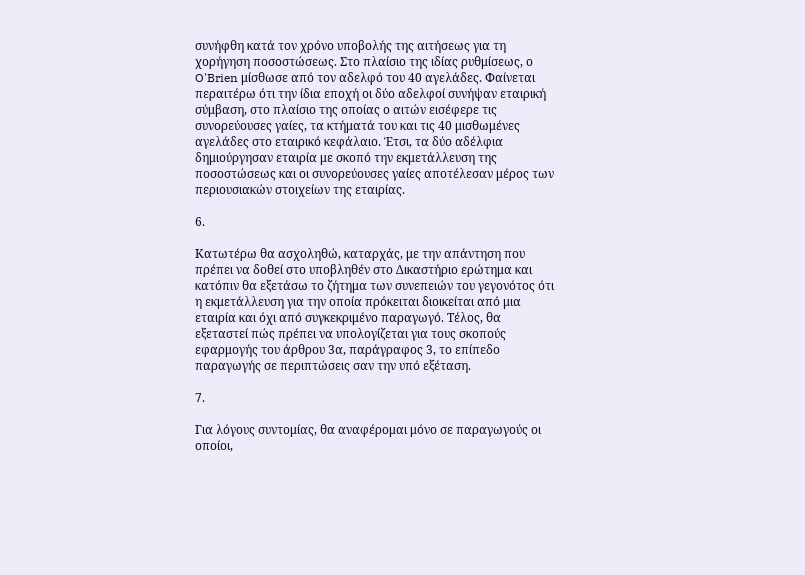συνήφθη κατά τον χρόνο υποβολής της αιτήσεως για τη χορήγηση ποσοστώσεως. Στο πλαίσιο της ιδίας ρυθμίσεως, ο O'Brien μίσθωσε από τον αδελφό του 40 αγελάδες. Φαίνεται περαιτέρω ότι την ίδια εποχή οι δύο αδελφοί συνήψαν εταιρική σύμβαση, στο πλαίσιο της οποίας ο αιτών εισέφερε τις συνορεύουσες γαίες, τα κτήματά του και τις 40 μισθωμένες αγελάδες στο εταιρικό κεφάλαιο. Έτσι, τα δύο αδέλφια δημιούργησαν εταιρία με σκοπό την εκμετάλλευση της ποσοστώσεως και οι συνορεύουσες γαίες αποτέλεσαν μέρος των περιουσιακών στοιχείων της εταιρίας.

6.

Κατωτέρω θα ασχοληθώ, καταρχάς, με την απάντηση που πρέπει να δοθεί στο υποβληθέν στο Δικαστήριο ερώτημα και κατόπιν θα εξετάσω το ζήτημα των συνεπειών του γεγονότος ότι η εκμετάλλευση για την οποία πρόκειται διοικείται από μια εταιρία και όχι από συγκεκριμένο παραγωγό. Τέλος, θα εξεταστεί πώς πρέπει να υπολογίζεται για τους σκοπούς εφαρμογής του άρθρου 3α, παράγραφος 3, το επίπεδο παραγωγής σε περιπτώσεις σαν την υπό εξέταση.

7.

Για λόγους συντομίας, θα αναφέρομαι μόνο σε παραγωγούς οι οποίοι,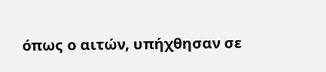όπως ο αιτών, υπήχθησαν σε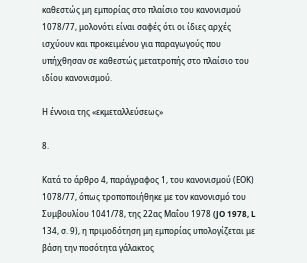καθεστώς μη εμπορίας στο πλαίσιο του κανονισμού 1078/77, μολονότι είναι σαφές ότι οι ίδιες αρχές ισχύουν και προκειμένου για παραγωγούς που υπήχθησαν σε καθεστώς μετατροπής στο πλαίσιο του ιδίου κανονισμού.

Η έννοια της «εκμεταλλεύσεως»

8.

Κατά το άρθρο 4, παράγραφος 1, του κανονισμού (ΕΟΚ) 1078/77, όπως τροποποιήθηκε με τον κανονισμό του Συμβουλίου 1041/78, της 22ας Μαΐου 1978 (JO 1978, L 134, σ. 9), η πριμοδότηση μη εμπορίας υπολογίζεται με βάση την ποσότητα γάλακτος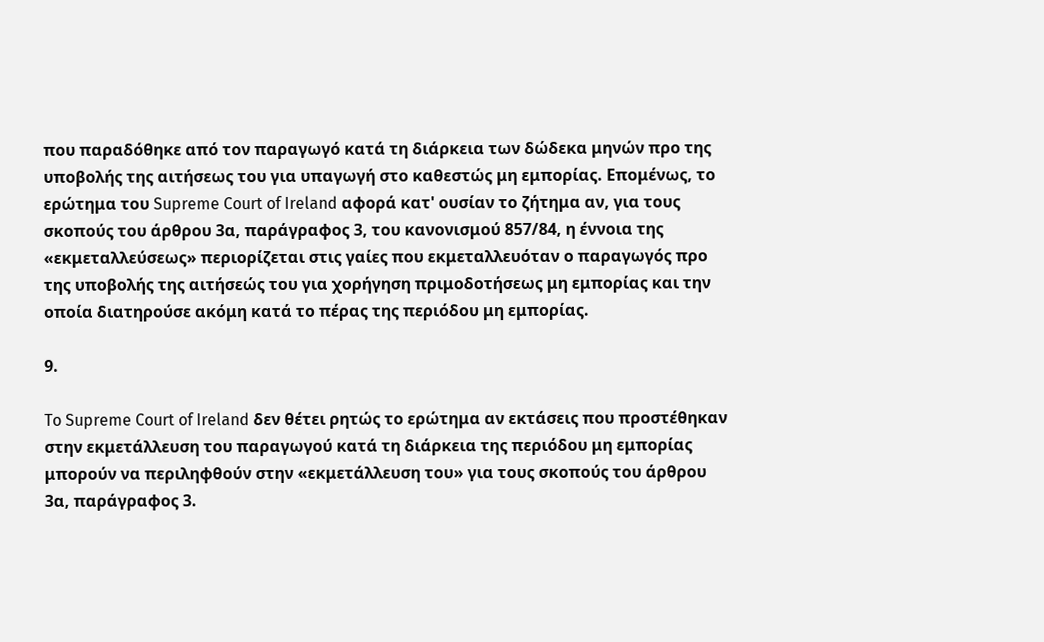που παραδόθηκε από τον παραγωγό κατά τη διάρκεια των δώδεκα μηνών προ της υποβολής της αιτήσεως του για υπαγωγή στο καθεστώς μη εμπορίας. Επομένως, το ερώτημα του Supreme Court of Ireland αφορά κατ' ουσίαν το ζήτημα αν, για τους σκοπούς του άρθρου 3α, παράγραφος 3, του κανονισμού 857/84, η έννοια της «εκμεταλλεύσεως» περιορίζεται στις γαίες που εκμεταλλευόταν ο παραγωγός προ της υποβολής της αιτήσεώς του για χορήγηση πριμοδοτήσεως μη εμπορίας και την οποία διατηρούσε ακόμη κατά το πέρας της περιόδου μη εμπορίας.

9.

To Supreme Court of Ireland δεν θέτει ρητώς το ερώτημα αν εκτάσεις που προστέθηκαν στην εκμετάλλευση του παραγωγού κατά τη διάρκεια της περιόδου μη εμπορίας μπορούν να περιληφθούν στην «εκμετάλλευση του» για τους σκοπούς του άρθρου 3α, παράγραφος 3.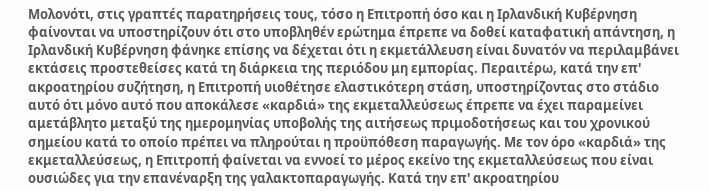Μολονότι, στις γραπτές παρατηρήσεις τους, τόσο η Επιτροπή όσο και η Ιρλανδική Κυβέρνηση φαίνονται να υποστηρίζουν ότι στο υποβληθέν ερώτημα έπρεπε να δοθεί καταφατική απάντηση, η Ιρλανδική Κυβέρνηση φάνηκε επίσης να δέχεται ότι η εκμετάλλευση είναι δυνατόν να περιλαμβάνει εκτάσεις προστεθείσες κατά τη διάρκεια της περιόδου μη εμπορίας. Περαιτέρω, κατά την επ' ακροατηρίου συζήτηση, η Επιτροπή υιοθέτησε ελαστικότερη στάση, υποστηρίζοντας στο στάδιο αυτό ότι μόνο αυτό που αποκάλεσε «καρδιά» της εκμεταλλεύσεως έπρεπε να έχει παραμείνει αμετάβλητο μεταξύ της ημερομηνίας υποβολής της αιτήσεως πριμοδοτήσεως και του χρονικού σημείου κατά το οποίο πρέπει να πληρούται η προϋπόθεση παραγωγής. Με τον όρο «καρδιά» της εκμεταλλεύσεως, η Επιτροπή φαίνεται να εννοεί το μέρος εκείνο της εκμεταλλεύσεως που είναι ουσιώδες για την επανέναρξη της γαλακτοπαραγωγής. Κατά την επ' ακροατηρίου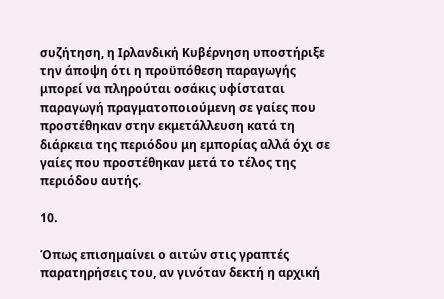συζήτηση, η Ιρλανδική Κυβέρνηση υποστήριξε την άποψη ότι η προϋπόθεση παραγωγής μπορεί να πληρούται οσάκις υφίσταται παραγωγή πραγματοποιούμενη σε γαίες που προστέθηκαν στην εκμετάλλευση κατά τη διάρκεια της περιόδου μη εμπορίας αλλά όχι σε γαίες που προστέθηκαν μετά το τέλος της περιόδου αυτής.

10.

Όπως επισημαίνει ο αιτών στις γραπτές παρατηρήσεις του, αν γινόταν δεκτή η αρχική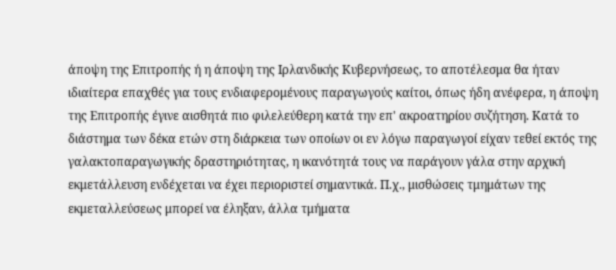άποψη της Επιτροπής ή η άποψη της Ιρλανδικής Κυβερνήσεως, το αποτέλεσμα θα ήταν ιδιαίτερα επαχθές για τους ενδιαφερομένους παραγωγούς καίτοι, όπως ήδη ανέφερα, η άποψη της Επιτροπής έγινε αισθητά πιο φιλελεύθερη κατά την επ' ακροατηρίου συζήτηση. Κατά το διάστημα των δέκα ετών στη διάρκεια των οποίων οι εν λόγω παραγωγοί είχαν τεθεί εκτός της γαλακτοπαραγωγικής δραστηριότητας, η ικανότητά τους να παράγουν γάλα στην αρχική εκμετάλλευση ενδέχεται να έχει περιοριστεί σημαντικά. Π.χ., μισθώσεις τμημάτων της εκμεταλλεύσεως μπορεί να έληξαν, άλλα τμήματα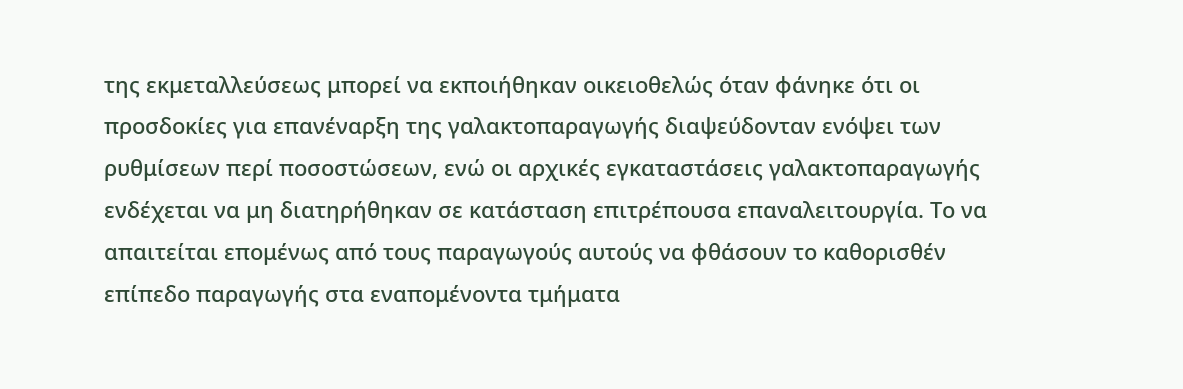της εκμεταλλεύσεως μπορεί να εκποιήθηκαν οικειοθελώς όταν φάνηκε ότι οι προσδοκίες για επανέναρξη της γαλακτοπαραγωγής διαψεύδονταν ενόψει των ρυθμίσεων περί ποσοστώσεων, ενώ οι αρχικές εγκαταστάσεις γαλακτοπαραγωγής ενδέχεται να μη διατηρήθηκαν σε κατάσταση επιτρέπουσα επαναλειτουργία. Το να απαιτείται επομένως από τους παραγωγούς αυτούς να φθάσουν το καθορισθέν επίπεδο παραγωγής στα εναπομένοντα τμήματα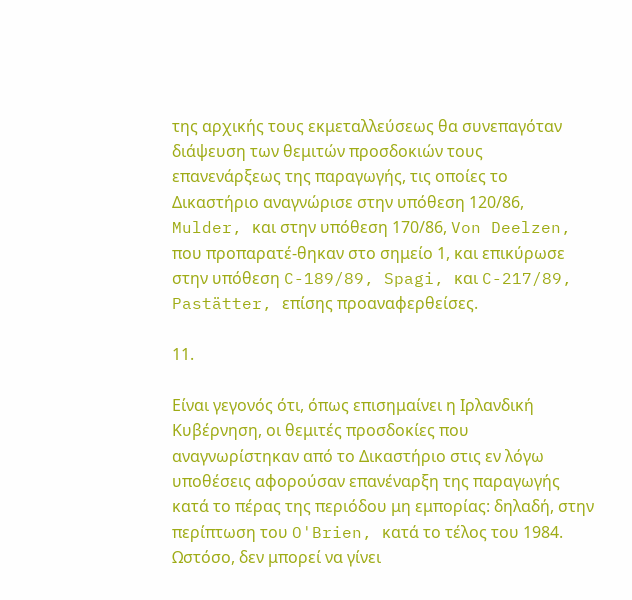της αρχικής τους εκμεταλλεύσεως θα συνεπαγόταν διάψευση των θεμιτών προσδοκιών τους επανενάρξεως της παραγωγής, τις οποίες το Δικαστήριο αναγνώρισε στην υπόθεση 120/86, Mulder, και στην υπόθεση 170/86, Von Deelzen, που προπαρατέ-θηκαν στο σημείο 1, και επικύρωσε στην υπόθεση C-189/89, Spagi, και C-217/89, Pastätter, επίσης προαναφερθείσες.

11.

Είναι γεγονός ότι, όπως επισημαίνει η Ιρλανδική Κυβέρνηση, οι θεμιτές προσδοκίες που αναγνωρίστηκαν από το Δικαστήριο στις εν λόγω υποθέσεις αφορούσαν επανέναρξη της παραγωγής κατά το πέρας της περιόδου μη εμπορίας: δηλαδή, στην περίπτωση του O'Brien, κατά το τέλος του 1984. Ωστόσο, δεν μπορεί να γίνει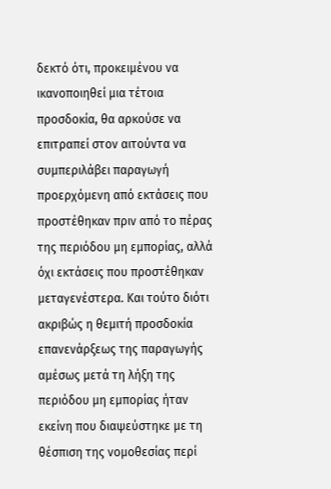δεκτό ότι, προκειμένου να ικανοποιηθεί μια τέτοια προσδοκία, θα αρκούσε να επιτραπεί στον αιτούντα να συμπεριλάβει παραγωγή προερχόμενη από εκτάσεις που προστέθηκαν πριν από το πέρας της περιόδου μη εμπορίας, αλλά όχι εκτάσεις που προστέθηκαν μεταγενέστερα. Και τούτο διότι ακριβώς η θεμιτή προσδοκία επανενάρξεως της παραγωγής αμέσως μετά τη λήξη της περιόδου μη εμπορίας ήταν εκείνη που διαψεύστηκε με τη θέσπιση της νομοθεσίας περί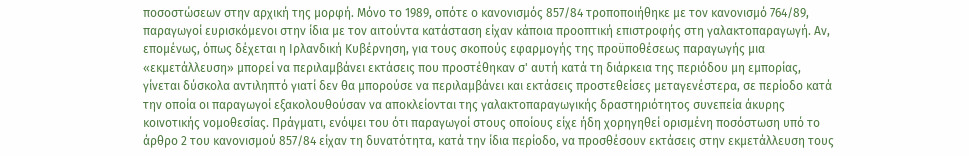ποσοστώσεων στην αρχική της μορφή. Μόνο το 1989, οπότε ο κανονισμός 857/84 τροποποιήθηκε με τον κανονισμό 764/89, παραγωγοί ευρισκόμενοι στην ίδια με τον αιτούντα κατάσταση είχαν κάποια προοπτική επιστροφής στη γαλακτοπαραγωγή. Αν, επομένως, όπως δέχεται η Ιρλανδική Κυβέρνηση, για τους σκοπούς εφαρμογής της προϋποθέσεως παραγωγής μια «εκμετάλλευση» μπορεί να περιλαμβάνει εκτάσεις που προστέθηκαν σ' αυτή κατά τη διάρκεια της περιόδου μη εμπορίας, γίνεται δύσκολα αντιληπτό γιατί δεν θα μπορούσε να περιλαμβάνει και εκτάσεις προστεθείσες μεταγενέστερα, σε περίοδο κατά την οποία οι παραγωγοί εξακολουθούσαν να αποκλείονται της γαλακτοπαραγωγικής δραστηριότητος συνεπεία άκυρης κοινοτικής νομοθεσίας. Πράγματι, ενόψει του ότι παραγωγοί στους οποίους είχε ήδη χορηγηθεί ορισμένη ποσόστωση υπό το άρθρο 2 του κανονισμού 857/84 είχαν τη δυνατότητα, κατά την ίδια περίοδο, να προσθέσουν εκτάσεις στην εκμετάλλευση τους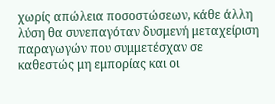χωρίς απώλεια ποσοστώσεων, κάθε άλλη λύση θα συνεπαγόταν δυσμενή μεταχείριση παραγωγών που συμμετέσχαν σε καθεστώς μη εμπορίας και οι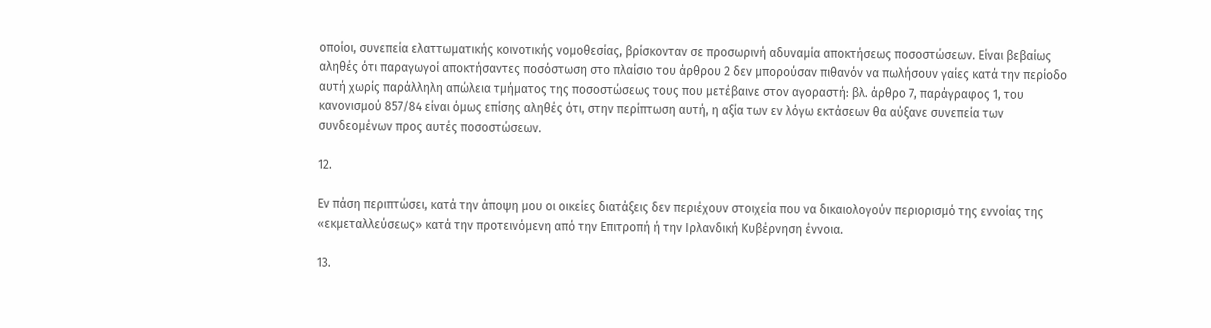οποίοι, συνεπεία ελαττωματικής κοινοτικής νομοθεσίας, βρίσκονταν σε προσωρινή αδυναμία αποκτήσεως ποσοστώσεων. Είναι βεβαίως αληθές ότι παραγωγοί αποκτήσαντες ποσόστωση στο πλαίσιο του άρθρου 2 δεν μπορούσαν πιθανόν να πωλήσουν γαίες κατά την περίοδο αυτή χωρίς παράλληλη απώλεια τμήματος της ποσοστώσεως τους που μετέβαινε στον αγοραστή: βλ. άρθρο 7, παράγραφος 1, του κανονισμού 857/84 είναι όμως επίσης αληθές ότι, στην περίπτωση αυτή, η αξία των εν λόγω εκτάσεων θα αύξανε συνεπεία των συνδεομένων προς αυτές ποσοστώσεων.

12.

Εν πάση περιπτώσει, κατά την άποψη μου οι οικείες διατάξεις δεν περιέχουν στοιχεία που να δικαιολογούν περιορισμό της εννοίας της «εκμεταλλεύσεως» κατά την προτεινόμενη από την Επιτροπή ή την Ιρλανδική Κυβέρνηση έννοια.

13.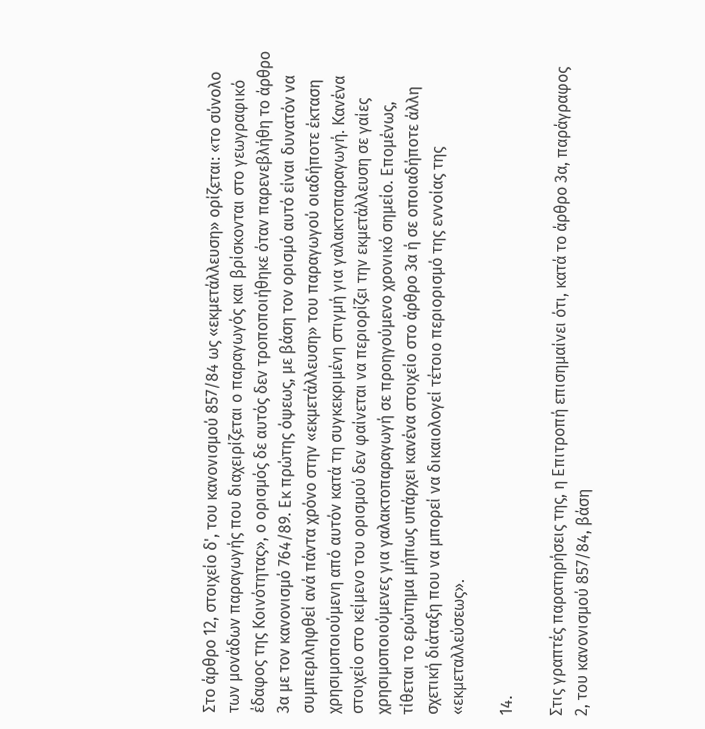Στο άρθρο 12, στοιχείο δ', του κανονισμού 857/84 ως «εκμετάλλευση» ορίζεται: «το σύνολο των μονάδων παραγωγής που διαχειρίζεται ο παραγωγός και βρίσκονται στο γεωγραφικό έδαφος της Κοινότητας», ο ορισμός δε αυτός δεν τροποποιήθηκε όταν παρενεβλήθη το άρθρο 3α με τον κανονισμό 764/89. Εκ πρώτης όψεως, με βάση τον ορισμό αυτό είναι δυνατόν να συμπεριληφθεί ανά πάντα χρόνο στην «εκμετάλλευση» του παραγωγού οιαδήποτε έκταση χρησιμοποιούμενη από αυτόν κατά τη συγκεκριμένη στιγμή για γαλακτοπαραγωγή. Κανένα στοιχείο στο κείμενο του ορισμού δεν φαίνεται να περιορίζει την εκμετάλλευση σε γαίες χρησιμοποιούμενες για γαλακτοπαραγωγή σε προηγούμενο χρονικό σημείο. Επομένως, τίθεται το ερώτημα μήπως υπάρχει κανένα στοιχείο στο άρθρο 3α ή σε οποιαδήποτε άλλη σχετική διάταξη που να μπορεί να δικαιολογεί τέτοιο περιορισμό της εννοίας της «εκμεταλλεύσεως».

14.

Στις γραπτές παρατηρήσεις της, η Επιτροπή επισημαίνει ότι, κατά το άρθρο 3α, παράγραφος 2, του κανονισμού 857/84, βάση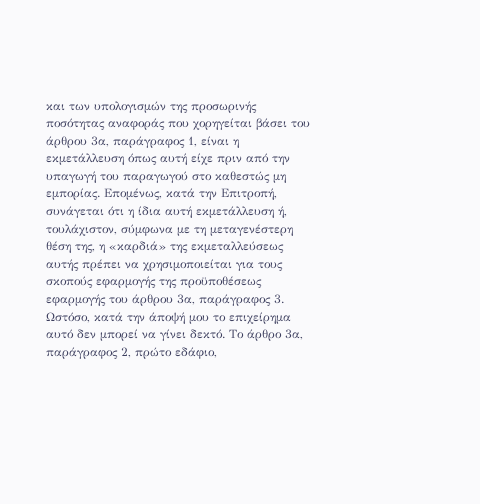και των υπολογισμών της προσωρινής ποσότητας αναφοράς που χορηγείται βάσει του άρθρου 3α, παράγραφος 1, είναι η εκμετάλλευση όπως αυτή είχε πριν από την υπαγωγή του παραγωγού στο καθεστώς μη εμπορίας. Επομένως, κατά την Επιτροπή, συνάγεται ότι η ίδια αυτή εκμετάλλευση ή, τουλάχιστον, σύμφωνα με τη μεταγενέστερη θέση της, η «καρδιά» της εκμεταλλεύσεως αυτής πρέπει να χρησιμοποιείται για τους σκοπούς εφαρμογής της προϋποθέσεως εφαρμογής του άρθρου 3α, παράγραφος 3. Ωστόσο, κατά την άποψή μου το επιχείρημα αυτό δεν μπορεί να γίνει δεκτό. Το άρθρο 3α, παράγραφος 2, πρώτο εδάφιο,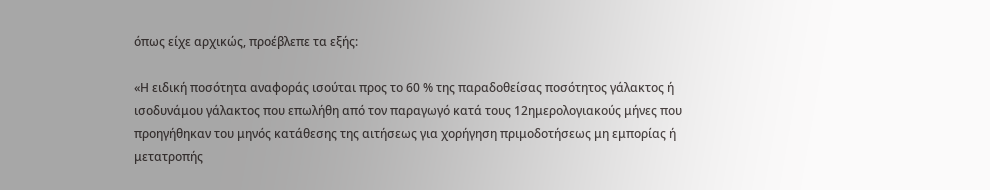όπως είχε αρχικώς, προέβλεπε τα εξής:

«Η ειδική ποσότητα αναφοράς ισούται προς το 60 % της παραδοθείσας ποσότητος γάλακτος ή ισοδυνάμου γάλακτος που επωλήθη από τον παραγωγό κατά τους 12ημερολογιακούς μήνες που προηγήθηκαν του μηνός κατάθεσης της αιτήσεως για χορήγηση πριμοδοτήσεως μη εμπορίας ή μετατροπής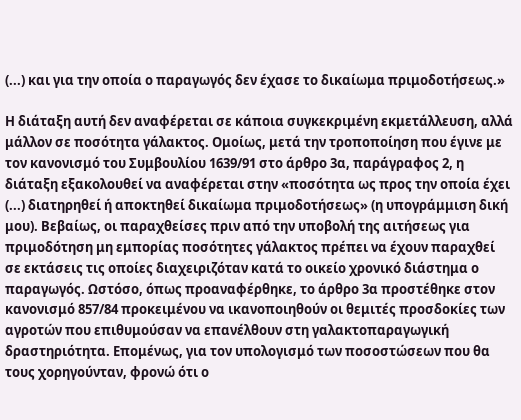(...) και για την οποία ο παραγωγός δεν έχασε το δικαίωμα πριμοδοτήσεως.»

Η διάταξη αυτή δεν αναφέρεται σε κάποια συγκεκριμένη εκμετάλλευση, αλλά μάλλον σε ποσότητα γάλακτος. Ομοίως, μετά την τροποποίηση που έγινε με τον κανονισμό του Συμβουλίου 1639/91 στο άρθρο 3α, παράγραφος 2, η διάταξη εξακολουθεί να αναφέρεται στην «ποσότητα ως προς την οποία έχει (...) διατηρηθεί ή αποκτηθεί δικαίωμα πριμοδοτήσεως» (η υπογράμμιση δική μου). Βεβαίως, οι παραχθείσες πριν από την υποβολή της αιτήσεως για πριμοδότηση μη εμπορίας ποσότητες γάλακτος πρέπει να έχουν παραχθεί σε εκτάσεις τις οποίες διαχειριζόταν κατά το οικείο χρονικό διάστημα ο παραγωγός. Ωστόσο, όπως προαναφέρθηκε, το άρθρο 3α προστέθηκε στον κανονισμό 857/84 προκειμένου να ικανοποιηθούν οι θεμιτές προσδοκίες των αγροτών που επιθυμούσαν να επανέλθουν στη γαλακτοπαραγωγική δραστηριότητα. Επομένως, για τον υπολογισμό των ποσοστώσεων που θα τους χορηγούνταν, φρονώ ότι ο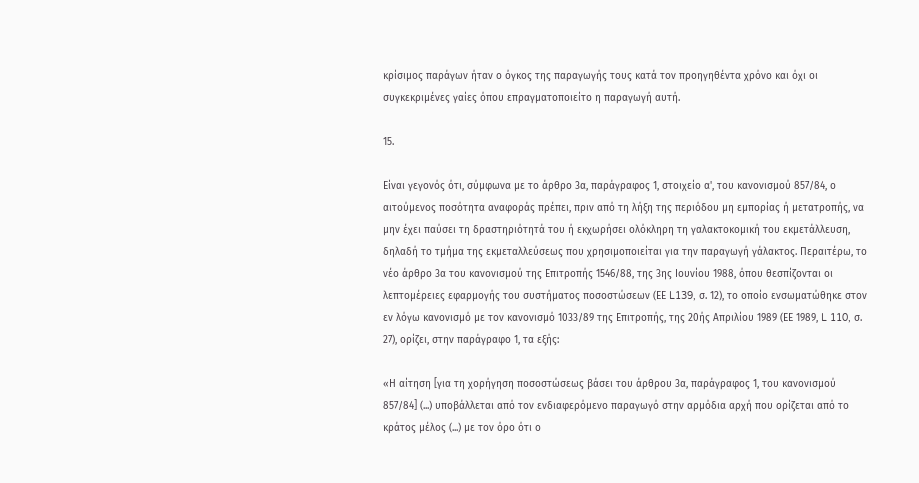κρίσιμος παράγων ήταν ο όγκος της παραγωγής τους κατά τον προηγηθέντα χρόνο και όχι οι συγκεκριμένες γαίες όπου επραγματοποιείτο η παραγωγή αυτή.

15.

Είναι γεγονός ότι, σύμφωνα με το άρθρο 3α, παράγραφος 1, στοιχείο α', του κανονισμού 857/84, ο αιτούμενος ποσότητα αναφοράς πρέπει, πριν από τη λήξη της περιόδου μη εμπορίας ή μετατροπής, να μην έχει παύσει τη δραστηριότητά του ή εκχωρήσει ολόκληρη τη γαλακτοκομική του εκμετάλλευση, δηλαδή το τμήμα της εκμεταλλεύσεως που χρησιμοποιείται για την παραγωγή γάλακτος. Περαιτέρω, το νέο άρθρο 3α του κανονισμού της Επιτροπής 1546/88, της 3ης Ιουνίου 1988, όπου θεσπίζονται οι λεπτομέρειες εφαρμογής του συστήματος ποσοστώσεων (ΕΕ L139, σ. 12), το οποίο ενσωματώθηκε στον εν λόγω κανονισμό με τον κανονισμό 1033/89 της Επιτροπής, της 20ής Απριλίου 1989 (ΕΕ 1989, L 110, σ. 27), ορίζει, στην παράγραφο 1, τα εξής:

«Η αίτηση [για τη χορήγηση ποσοστώσεως βάσει του άρθρου 3α, παράγραφος 1, του κανονισμού 857/84] (...) υποβάλλεται από τον ενδιαφερόμενο παραγωγό στην αρμόδια αρχή που ορίζεται από το κράτος μέλος (...) με τον όρο ότι ο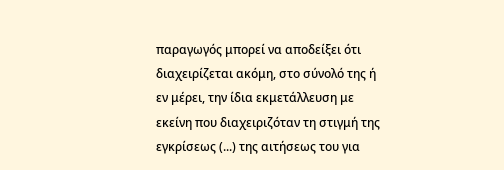παραγωγός μπορεί να αποδείξει ότι διαχειρίζεται ακόμη, στο σύνολό της ή εν μέρει, την ίδια εκμετάλλευση με εκείνη που διαχειριζόταν τη στιγμή της εγκρίσεως (...) της αιτήσεως του για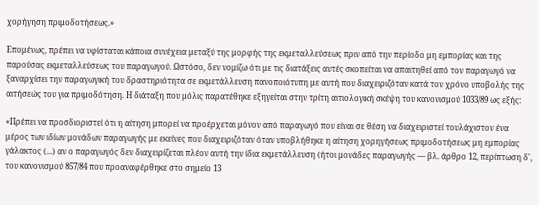χορήγηση πριμοδοτήσεως.»

Επομένως, πρέπει να υφίσταται κάποια συνέχεια μεταξύ της μορφής της εκμεταλλεύσεως πριν από την περίοδο μη εμπορίας και της παρούσας εκμεταλλεύσεως του παραγωγού. Ωστόσο, δεν νομίζω ότι με τις διατάξεις αυτές σκοπείται να απαιτηθεί από τον παραγωγό να ξαναρχίσει την παραγωγική του δραστηριότητα σε εκμετάλλευση πανοποιότυπη με αυτή που διαχειριζόταν κατά τον χρόνο υποβολής της αιτήσεώς του για πριμοδότηση. Η διάταξη που μόλις παρατέθηκε εξηγείται στην τρίτη αιτιολογική σκέψη του κανονισμού 1033/89 ως εξής:

«Πρέπει να προσδιοριστεί ότι η αίτηση μπορεί να προέρχεται μόνον από παραγωγό που είναι σε θέση να διαχειριστεί τουλάχιστον ένα μέρος των ιδίων μονάδων παραγωγής με εκείνες που διαχειριζόταν όταν υποβλήθηκε η αίτηση χορηγήσεως πριμοδοτήσεως μη εμπορίας γάλακτος (...) αν ο παραγωγός δεν διαχειρίζεται πλέον αυτή την ίδια εκμετάλλευση (ήτοι μονάδες παραγωγής — βλ. άρθρο 12, περίπτωση δ', του κανονισμού 857/84 που προαναφέρθηκε στο σημείο 13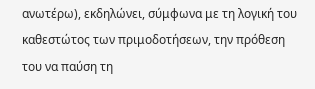ανωτέρω), εκδηλώνει, σύμφωνα με τη λογική του καθεστώτος των πριμοδοτήσεων, την πρόθεση του να παύση τη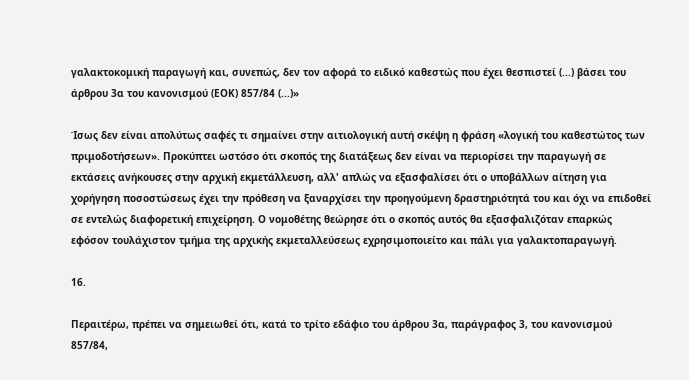γαλακτοκομική παραγωγή και, συνεπώς, δεν τον αφορά το ειδικό καθεστώς που έχει θεσπιστεί (...) βάσει του άρθρου 3α του κανονισμού (ΕΟΚ) 857/84 (...)»

Ίσως δεν είναι απολύτως σαφές τι σημαίνει στην αιτιολογική αυτή σκέψη η φράση «λογική του καθεστώτος των πριμοδοτήσεων». Προκύπτει ωστόσο ότι σκοπός της διατάξεως δεν είναι να περιορίσει την παραγωγή σε εκτάσεις ανήκουσες στην αρχική εκμετάλλευση, αλλ' απλώς να εξασφαλίσει ότι ο υποβάλλων αίτηση για χορήγηση ποσοστώσεως έχει την πρόθεση να ξαναρχίσει την προηγούμενη δραστηριότητά του και όχι να επιδοθεί σε εντελώς διαφορετική επιχείρηση. Ο νομοθέτης θεώρησε ότι ο σκοπός αυτός θα εξασφαλιζόταν επαρκώς εφόσον τουλάχιστον τμήμα της αρχικής εκμεταλλεύσεως εχρησιμοποιείτο και πάλι για γαλακτοπαραγωγή.

16.

Περαιτέρω, πρέπει να σημειωθεί ότι, κατά το τρίτο εδάφιο του άρθρου 3α, παράγραφος 3, του κανονισμού 857/84,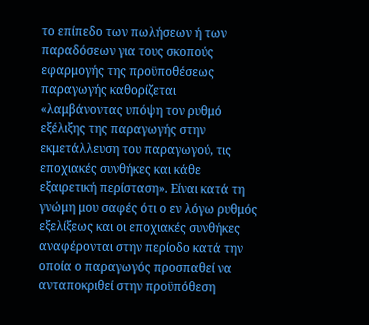το επίπεδο των πωλήσεων ή των παραδόσεων για τους σκοπούς εφαρμογής της προϋποθέσεως παραγωγής καθορίζεται «λαμβάνοντας υπόψη τον ρυθμό εξέλιξης της παραγωγής στην εκμετάλλευση του παραγωγού, τις εποχιακές συνθήκες και κάθε εξαιρετική περίσταση». Είναι κατά τη γνώμη μου σαφές ότι ο εν λόγω ρυθμός εξελίξεως και οι εποχιακές συνθήκες αναφέρονται στην περίοδο κατά την οποία ο παραγωγός προσπαθεί να ανταποκριθεί στην προϋπόθεση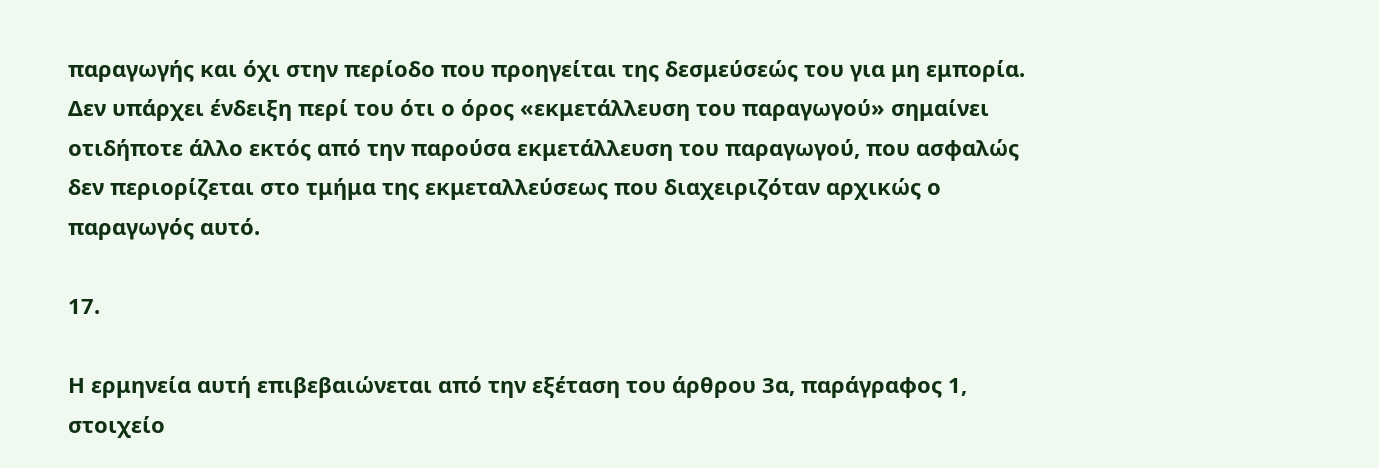παραγωγής και όχι στην περίοδο που προηγείται της δεσμεύσεώς του για μη εμπορία. Δεν υπάρχει ένδειξη περί του ότι ο όρος «εκμετάλλευση του παραγωγού» σημαίνει οτιδήποτε άλλο εκτός από την παρούσα εκμετάλλευση του παραγωγού, που ασφαλώς δεν περιορίζεται στο τμήμα της εκμεταλλεύσεως που διαχειριζόταν αρχικώς ο παραγωγός αυτό.

17.

Η ερμηνεία αυτή επιβεβαιώνεται από την εξέταση του άρθρου 3α, παράγραφος 1, στοιχείο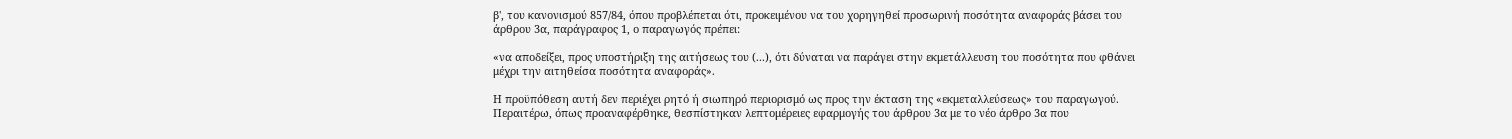β', του κανονισμού 857/84, όπου προβλέπεται ότι, προκειμένου να του χορηγηθεί προσωρινή ποσότητα αναφοράς βάσει του άρθρου 3α, παράγραφος 1, ο παραγωγός πρέπει:

«να αποδείξει, προς υποστήριξη της αιτήσεως του (...), ότι δύναται να παράγει στην εκμετάλλευση του ποσότητα που φθάνει μέχρι την αιτηθείσα ποσότητα αναφοράς».

Η προϋπόθεση αυτή δεν περιέχει ρητό ή σιωπηρό περιορισμό ως προς την έκταση της «εκμεταλλεύσεως» του παραγωγού. Περαιτέρω, όπως προαναφέρθηκε, θεσπίστηκαν λεπτομέρειες εφαρμογής του άρθρου 3α με το νέο άρθρο 3α που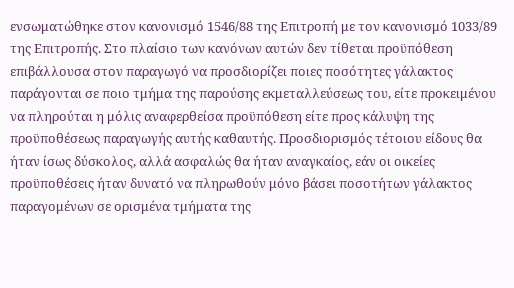ενσωματώθηκε στον κανονισμό 1546/88 της Επιτροπή με τον κανονισμό 1033/89 της Επιτροπής. Στο πλαίσιο των κανόνων αυτών δεν τίθεται προϋπόθεση επιβάλλουσα στον παραγωγό να προσδιορίζει ποιες ποσότητες γάλακτος παράγονται σε ποιο τμήμα της παρούσης εκμεταλλεύσεως του, είτε προκειμένου να πληρούται η μόλις αναφερθείσα προϋπόθεση είτε προς κάλυψη της προϋποθέσεως παραγωγής αυτής καθαυτής. Προσδιορισμός τέτοιου είδους θα ήταν ίσως δύσκολος, αλλά ασφαλώς θα ήταν αναγκαίος, εάν οι οικείες προϋποθέσεις ήταν δυνατό να πληρωθούν μόνο βάσει ποσοτήτων γάλακτος παραγομένων σε ορισμένα τμήματα της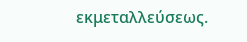εκμεταλλεύσεως.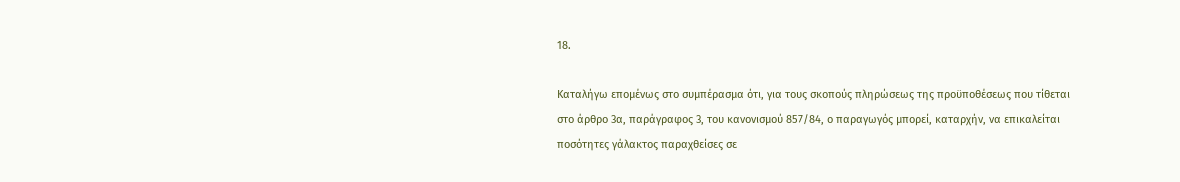18.

Καταλήγω επομένως στο συμπέρασμα ότι, για τους σκοπούς πληρώσεως της προϋποθέσεως που τίθεται στο άρθρο 3α, παράγραφος 3, του κανονισμού 857/84, ο παραγωγός μπορεί, καταρχήν, να επικαλείται ποσότητες γάλακτος παραχθείσες σε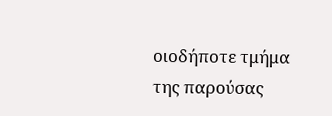οιοδήποτε τμήμα της παρούσας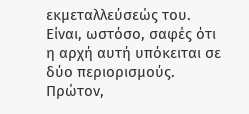εκμεταλλεύσεώς του. Είναι, ωστόσο, σαφές ότι η αρχή αυτή υπόκειται σε δύο περιορισμούς. Πρώτον,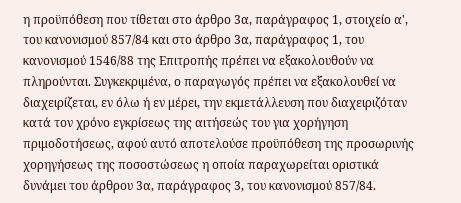η προϋπόθεση που τίθεται στο άρθρο 3α, παράγραφος 1, στοιχείο α', του κανονισμού 857/84 και στο άρθρο 3α, παράγραφος 1, του κανονισμού 1546/88 της Επιτροπής πρέπει να εξακολουθούν να πληρούνται. Συγκεκριμένα, ο παραγωγός πρέπει να εξακολουθεί να διαχειρίζεται, εν όλω ή εν μέρει, την εκμετάλλευση που διαχειριζόταν κατά τον χρόνο εγκρίσεως της αιτήσεώς του για χορήγηση πριμοδοτήσεως, αφού αυτό αποτελούσε προϋπόθεση της προσωρινής χορηγήσεως της ποσοστώσεως η οποία παραχωρείται οριστικά δυνάμει του άρθρου 3α, παράγραφος 3, του κανονισμού 857/84.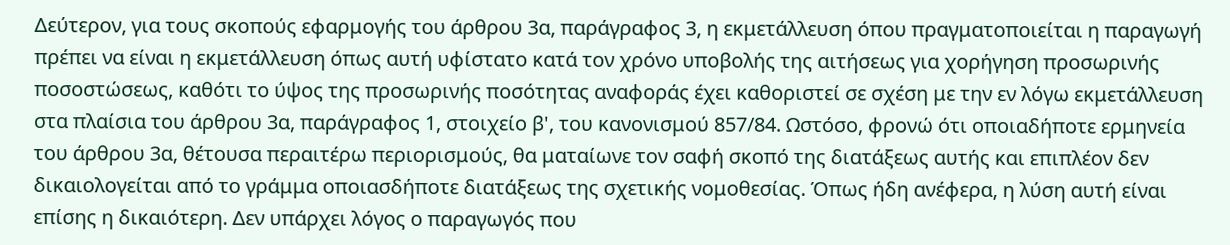Δεύτερον, για τους σκοπούς εφαρμογής του άρθρου 3α, παράγραφος 3, η εκμετάλλευση όπου πραγματοποιείται η παραγωγή πρέπει να είναι η εκμετάλλευση όπως αυτή υφίστατο κατά τον χρόνο υποβολής της αιτήσεως για χορήγηση προσωρινής ποσοστώσεως, καθότι το ύψος της προσωρινής ποσότητας αναφοράς έχει καθοριστεί σε σχέση με την εν λόγω εκμετάλλευση στα πλαίσια του άρθρου 3α, παράγραφος 1, στοιχείο β', του κανονισμού 857/84. Ωστόσο, φρονώ ότι οποιαδήποτε ερμηνεία του άρθρου 3α, θέτουσα περαιτέρω περιορισμούς, θα ματαίωνε τον σαφή σκοπό της διατάξεως αυτής και επιπλέον δεν δικαιολογείται από το γράμμα οποιασδήποτε διατάξεως της σχετικής νομοθεσίας. Όπως ήδη ανέφερα, η λύση αυτή είναι επίσης η δικαιότερη. Δεν υπάρχει λόγος ο παραγωγός που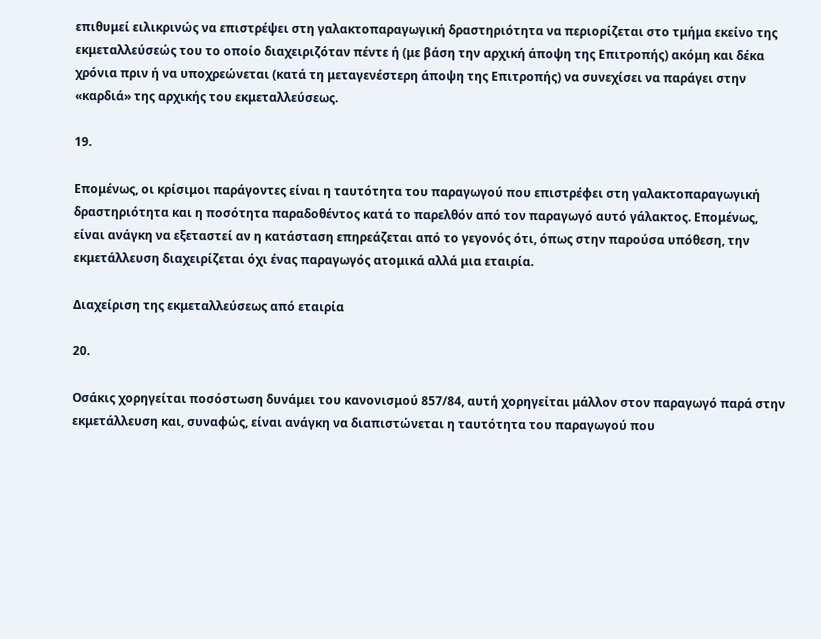επιθυμεί ειλικρινώς να επιστρέψει στη γαλακτοπαραγωγική δραστηριότητα να περιορίζεται στο τμήμα εκείνο της εκμεταλλεύσεώς του το οποίο διαχειριζόταν πέντε ή (με βάση την αρχική άποψη της Επιτροπής) ακόμη και δέκα χρόνια πριν ή να υποχρεώνεται (κατά τη μεταγενέστερη άποψη της Επιτροπής) να συνεχίσει να παράγει στην «καρδιά» της αρχικής του εκμεταλλεύσεως.

19.

Επομένως, οι κρίσιμοι παράγοντες είναι η ταυτότητα του παραγωγού που επιστρέφει στη γαλακτοπαραγωγική δραστηριότητα και η ποσότητα παραδοθέντος κατά το παρελθόν από τον παραγωγό αυτό γάλακτος. Επομένως, είναι ανάγκη να εξεταστεί αν η κατάσταση επηρεάζεται από το γεγονός ότι, όπως στην παρούσα υπόθεση, την εκμετάλλευση διαχειρίζεται όχι ένας παραγωγός ατομικά αλλά μια εταιρία.

Διαχείριση της εκμεταλλεύσεως από εταιρία

20.

Οσάκις χορηγείται ποσόστωση δυνάμει του κανονισμού 857/84, αυτή χορηγείται μάλλον στον παραγωγό παρά στην εκμετάλλευση και, συναφώς, είναι ανάγκη να διαπιστώνεται η ταυτότητα του παραγωγού που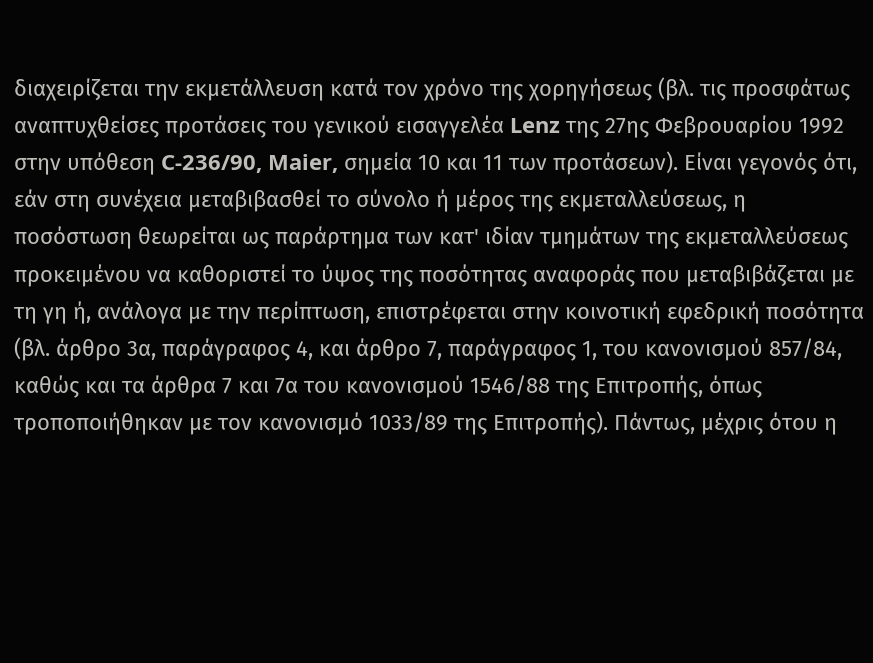διαχειρίζεται την εκμετάλλευση κατά τον χρόνο της χορηγήσεως (βλ. τις προσφάτως αναπτυχθείσες προτάσεις του γενικού εισαγγελέα Lenz της 27ης Φεβρουαρίου 1992 στην υπόθεση C-236/90, Maier, σημεία 10 και 11 των προτάσεων). Είναι γεγονός ότι, εάν στη συνέχεια μεταβιβασθεί το σύνολο ή μέρος της εκμεταλλεύσεως, η ποσόστωση θεωρείται ως παράρτημα των κατ' ιδίαν τμημάτων της εκμεταλλεύσεως προκειμένου να καθοριστεί το ύψος της ποσότητας αναφοράς που μεταβιβάζεται με τη γη ή, ανάλογα με την περίπτωση, επιστρέφεται στην κοινοτική εφεδρική ποσότητα (βλ. άρθρο 3α, παράγραφος 4, και άρθρο 7, παράγραφος 1, του κανονισμού 857/84, καθώς και τα άρθρα 7 και 7α του κανονισμού 1546/88 της Επιτροπής, όπως τροποποιήθηκαν με τον κανονισμό 1033/89 της Επιτροπής). Πάντως, μέχρις ότου η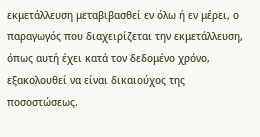εκμετάλλευση μεταβιβασθεί εν όλω ή εν μέρει, ο παραγωγός που διαχειρίζεται την εκμετάλλευση, όπως αυτή έχει κατά τον δεδομένο χρόνο, εξακολουθεί να είναι δικαιούχος της ποσοστώσεως.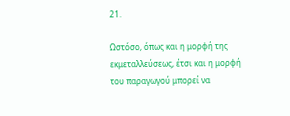21.

Ωστόσο, όπως και η μορφή της εκμεταλλεύσεως, έτσι και η μορφή του παραγωγού μπορεί να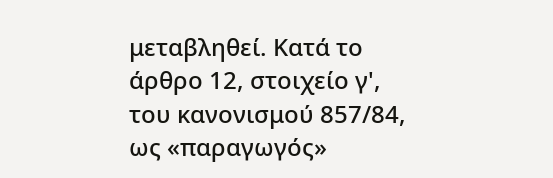μεταβληθεί. Κατά το άρθρο 12, στοιχείο γ', του κανονισμού 857/84, ως «παραγωγός»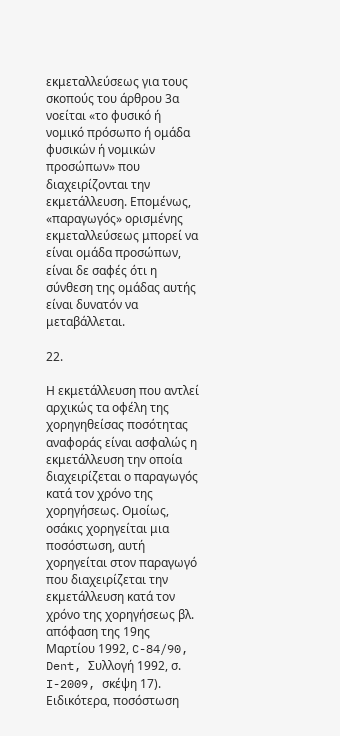εκμεταλλεύσεως για τους σκοπούς του άρθρου 3α νοείται «το φυσικό ή νομικό πρόσωπο ή ομάδα φυσικών ή νομικών προσώπων» που διαχειρίζονται την εκμετάλλευση. Επομένως, «παραγωγός» ορισμένης εκμεταλλεύσεως μπορεί να είναι ομάδα προσώπων, είναι δε σαφές ότι η σύνθεση της ομάδας αυτής είναι δυνατόν να μεταβάλλεται.

22.

Η εκμετάλλευση που αντλεί αρχικώς τα οφέλη της χορηγηθείσας ποσότητας αναφοράς είναι ασφαλώς η εκμετάλλευση την οποία διαχειρίζεται ο παραγωγός κατά τον χρόνο της χορηγήσεως. Ομοίως, οσάκις χορηγείται μια ποσόστωση, αυτή χορηγείται στον παραγωγό που διαχειρίζεται την εκμετάλλευση κατά τον χρόνο της χορηγήσεως βλ. απόφαση της 19ης Μαρτίου 1992, C-84/90, Dent, Συλλογή 1992, σ. I-2009, σκέψη 17). Ειδικότερα, ποσόστωση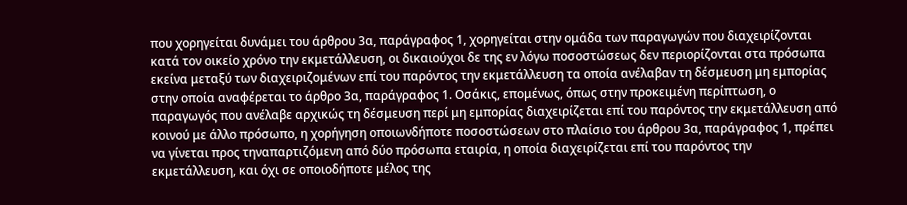που χορηγείται δυνάμει του άρθρου 3α, παράγραφος 1, χορηγείται στην ομάδα των παραγωγών που διαχειρίζονται κατά τον οικείο χρόνο την εκμετάλλευση, οι δικαιούχοι δε της εν λόγω ποσοστώσεως δεν περιορίζονται στα πρόσωπα εκείνα μεταξύ των διαχειριζομένων επί του παρόντος την εκμετάλλευση τα οποία ανέλαβαν τη δέσμευση μη εμπορίας στην οποία αναφέρεται το άρθρο 3α, παράγραφος 1. Οσάκις, επομένως, όπως στην προκειμένη περίπτωση, ο παραγωγός που ανέλαβε αρχικώς τη δέσμευση περί μη εμπορίας διαχειρίζεται επί του παρόντος την εκμετάλλευση από κοινού με άλλο πρόσωπο, η χορήγηση οποιωνδήποτε ποσοστώσεων στο πλαίσιο του άρθρου 3α, παράγραφος 1, πρέπει να γίνεται προς τηναπαρτιζόμενη από δύο πρόσωπα εταιρία, η οποία διαχειρίζεται επί του παρόντος την εκμετάλλευση, και όχι σε οποιοδήποτε μέλος της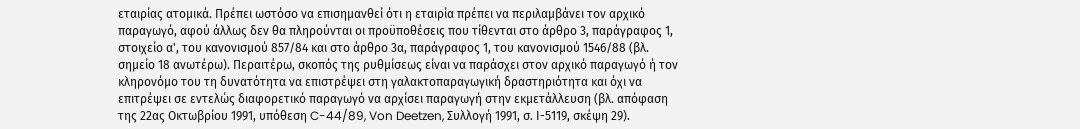εταιρίας ατομικά. Πρέπει ωστόσο να επισημανθεί ότι η εταιρία πρέπει να περιλαμβάνει τον αρχικό παραγωγό, αφού άλλως δεν θα πληρούνται οι προϋποθέσεις που τίθενται στο άρθρο 3, παράγραφος 1, στοιχείο α', του κανονισμού 857/84 και στο άρθρο 3α, παράγραφος 1, του κανονισμού 1546/88 (βλ. σημείο 18 ανωτέρω). Περαιτέρω, σκοπός της ρυθμίσεως είναι να παράσχει στον αρχικό παραγωγό ή τον κληρονόμο του τη δυνατότητα να επιστρέψει στη γαλακτοπαραγωγική δραστηριότητα και όχι να επιτρέψει σε εντελώς διαφορετικό παραγωγό να αρχίσει παραγωγή στην εκμετάλλευση (βλ. απόφαση της 22ας Οκτωβρίου 1991, υπόθεση C-44/89, Von Deetzen, Συλλογή 1991, σ. Ι-5119, σκέψη 29).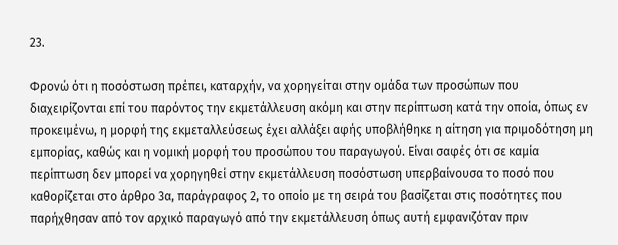23.

Φρονώ ότι η ποσόστωση πρέπει, καταρχήν, να χορηγείται στην ομάδα των προσώπων που διαχειρίζονται επί του παρόντος την εκμετάλλευση ακόμη και στην περίπτωση κατά την οποία, όπως εν προκειμένω, η μορφή της εκμεταλλεύσεως έχει αλλάξει αφής υποβλήθηκε η αίτηση για πριμοδότηση μη εμπορίας, καθώς και η νομική μορφή του προσώπου του παραγωγού. Είναι σαφές ότι σε καμία περίπτωση δεν μπορεί να χορηγηθεί στην εκμετάλλευση ποσόστωση υπερβαίνουσα το ποσό που καθορίζεται στο άρθρο 3α, παράγραφος 2, το οποίο με τη σειρά του βασίζεται στις ποσότητες που παρήχθησαν από τον αρχικό παραγωγό από την εκμετάλλευση όπως αυτή εμφανιζόταν πριν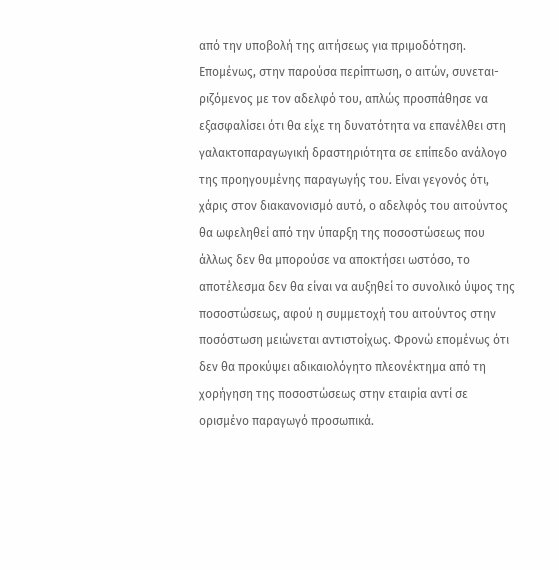από την υποβολή της αιτήσεως για πριμοδότηση. Επομένως, στην παρούσα περίπτωση, ο αιτών, συνεται-ριζόμενος με τον αδελφό του, απλώς προσπάθησε να εξασφαλίσει ότι θα είχε τη δυνατότητα να επανέλθει στη γαλακτοπαραγωγική δραστηριότητα σε επίπεδο ανάλογο της προηγουμένης παραγωγής του. Είναι γεγονός ότι, χάρις στον διακανονισμό αυτό, ο αδελφός του αιτούντος θα ωφεληθεί από την ύπαρξη της ποσοστώσεως που άλλως δεν θα μπορούσε να αποκτήσει ωστόσο, το αποτέλεσμα δεν θα είναι να αυξηθεί το συνολικό ύψος της ποσοστώσεως, αφού η συμμετοχή του αιτούντος στην ποσόστωση μειώνεται αντιστοίχως. Φρονώ επομένως ότι δεν θα προκύψει αδικαιολόγητο πλεονέκτημα από τη χορήγηση της ποσοστώσεως στην εταιρία αντί σε ορισμένο παραγωγό προσωπικά.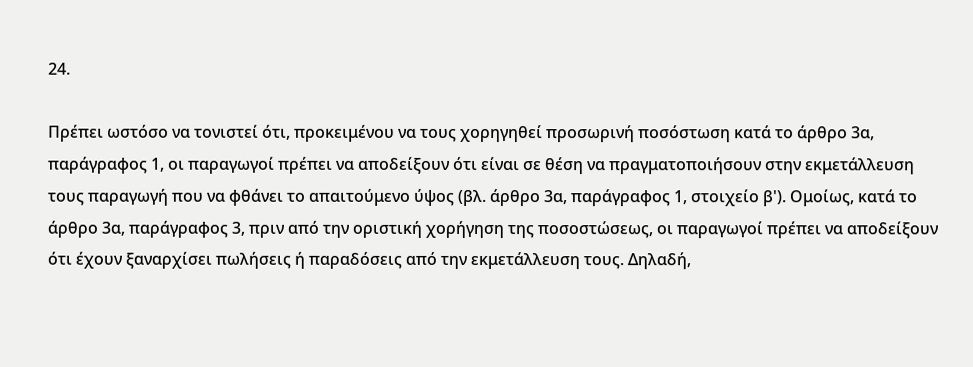24.

Πρέπει ωστόσο να τονιστεί ότι, προκειμένου να τους χορηγηθεί προσωρινή ποσόστωση κατά το άρθρο 3α, παράγραφος 1, οι παραγωγοί πρέπει να αποδείξουν ότι είναι σε θέση να πραγματοποιήσουν στην εκμετάλλευση τους παραγωγή που να φθάνει το απαιτούμενο ύψος (βλ. άρθρο 3α, παράγραφος 1, στοιχείο β'). Ομοίως, κατά το άρθρο 3α, παράγραφος 3, πριν από την οριστική χορήγηση της ποσοστώσεως, οι παραγωγοί πρέπει να αποδείξουν ότι έχουν ξαναρχίσει πωλήσεις ή παραδόσεις από την εκμετάλλευση τους. Δηλαδή,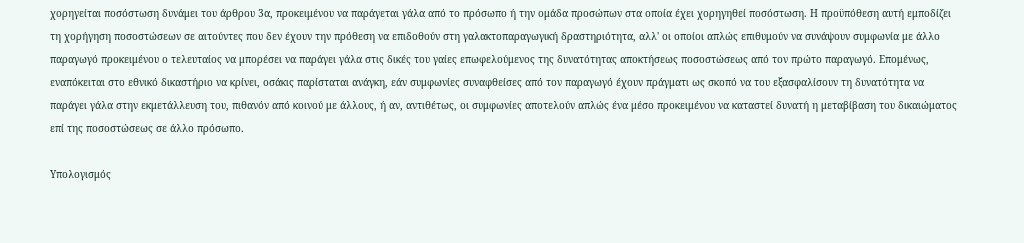χορηγείται ποσόστωση δυνάμει του άρθρου 3α, προκειμένου να παράγεται γάλα από το πρόσωπο ή την ομάδα προσώπων στα οποία έχει χορηγηθεί ποσόστωση. Η προϋπόθεση αυτή εμποδίζει τη χορήγηση ποσοστώσεων σε αιτούντες που δεν έχουν την πρόθεση να επιδοθούν στη γαλακτοπαραγωγική δραστηριότητα, αλλ' οι οποίοι απλώς επιθυμούν να συνάψουν συμφωνία με άλλο παραγωγό προκειμένου ο τελευταίος να μπορέσει να παράγει γάλα στις δικές του γαίες επωφελούμενος της δυνατότητας αποκτήσεως ποσοστώσεως από τον πρώτο παραγωγό. Επομένως, εναπόκειται στο εθνικό δικαστήριο να κρίνει, οσάκις παρίσταται ανάγκη, εάν συμφωνίες συναφθείσες από τον παραγωγό έχουν πράγματι ως σκοπό να του εξασφαλίσουν τη δυνατότητα να παράγει γάλα στην εκμετάλλευση του, πιθανόν από κοινού με άλλους, ή αν, αντιθέτως, οι συμφωνίες αποτελούν απλώς ένα μέσο προκειμένου να καταστεί δυνατή η μεταβίβαση του δικαιώματος επί της ποσοστώσεως σε άλλο πρόσωπο.

Υπολογισμός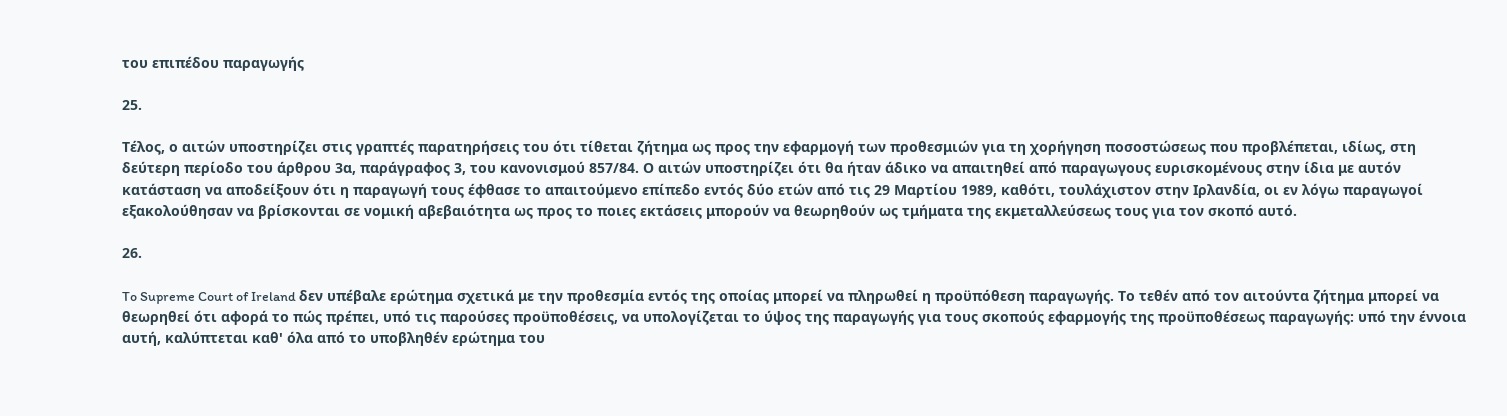του επιπέδου παραγωγής

25.

Τέλος, ο αιτών υποστηρίζει στις γραπτές παρατηρήσεις του ότι τίθεται ζήτημα ως προς την εφαρμογή των προθεσμιών για τη χορήγηση ποσοστώσεως που προβλέπεται, ιδίως, στη δεύτερη περίοδο του άρθρου 3α, παράγραφος 3, του κανονισμού 857/84. Ο αιτών υποστηρίζει ότι θα ήταν άδικο να απαιτηθεί από παραγωγους ευρισκομένους στην ίδια με αυτόν κατάσταση να αποδείξουν ότι η παραγωγή τους έφθασε το απαιτούμενο επίπεδο εντός δύο ετών από τις 29 Μαρτίου 1989, καθότι, τουλάχιστον στην Ιρλανδία, οι εν λόγω παραγωγοί εξακολούθησαν να βρίσκονται σε νομική αβεβαιότητα ως προς το ποιες εκτάσεις μπορούν να θεωρηθούν ως τμήματα της εκμεταλλεύσεως τους για τον σκοπό αυτό.

26.

To Supreme Court of Ireland δεν υπέβαλε ερώτημα σχετικά με την προθεσμία εντός της οποίας μπορεί να πληρωθεί η προϋπόθεση παραγωγής. Το τεθέν από τον αιτούντα ζήτημα μπορεί να θεωρηθεί ότι αφορά το πώς πρέπει, υπό τις παρούσες προϋποθέσεις, να υπολογίζεται το ύψος της παραγωγής για τους σκοπούς εφαρμογής της προϋποθέσεως παραγωγής: υπό την έννοια αυτή, καλύπτεται καθ' όλα από το υποβληθέν ερώτημα του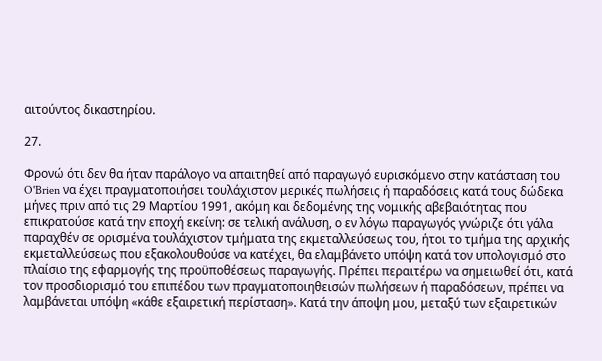αιτούντος δικαστηρίου.

27.

Φρονώ ότι δεν θα ήταν παράλογο να απαιτηθεί από παραγωγό ευρισκόμενο στην κατάσταση του O'Brien να έχει πραγματοποιήσει τουλάχιστον μερικές πωλήσεις ή παραδόσεις κατά τους δώδεκα μήνες πριν από τις 29 Μαρτίου 1991, ακόμη και δεδομένης της νομικής αβεβαιότητας που επικρατούσε κατά την εποχή εκείνη: σε τελική ανάλυση, ο εν λόγω παραγωγός γνώριζε ότι γάλα παραχθέν σε ορισμένα τουλάχιστον τμήματα της εκμεταλλεύσεως του, ήτοι το τμήμα της αρχικής εκμεταλλεύσεως που εξακολουθούσε να κατέχει, θα ελαμβάνετο υπόψη κατά τον υπολογισμό στο πλαίσιο της εφαρμογής της προϋποθέσεως παραγωγής. Πρέπει περαιτέρω να σημειωθεί ότι, κατά τον προσδιορισμό του επιπέδου των πραγματοποιηθεισών πωλήσεων ή παραδόσεων, πρέπει να λαμβάνεται υπόψη «κάθε εξαιρετική περίσταση». Κατά την άποψη μου, μεταξύ των εξαιρετικών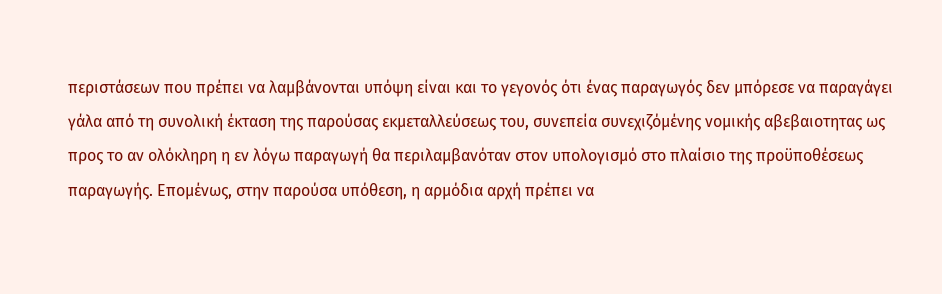περιστάσεων που πρέπει να λαμβάνονται υπόψη είναι και το γεγονός ότι ένας παραγωγός δεν μπόρεσε να παραγάγει γάλα από τη συνολική έκταση της παρούσας εκμεταλλεύσεως του, συνεπεία συνεχιζόμένης νομικής αβεβαιοτητας ως προς το αν ολόκληρη η εν λόγω παραγωγή θα περιλαμβανόταν στον υπολογισμό στο πλαίσιο της προϋποθέσεως παραγωγής. Επομένως, στην παρούσα υπόθεση, η αρμόδια αρχή πρέπει να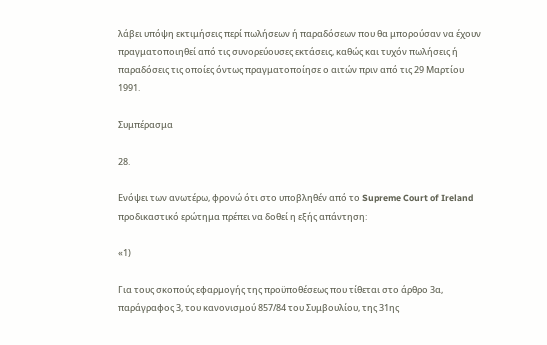λάβει υπόψη εκτιμήσεις περί πωλήσεων ή παραδόσεων που θα μπορούσαν να έχουν πραγματοποιηθεί από τις συνορεύουσες εκτάσεις, καθώς και τυχόν πωλήσεις ή παραδόσεις τις οποίες όντως πραγματοποίησε ο αιτών πριν από τις 29 Μαρτίου 1991.

Συμπέρασμα

28.

Ενόψει των ανωτέρω, φρονώ ότι στο υποβληθέν από το Supreme Court of Ireland προδικαστικό ερώτημα πρέπει να δοθεί η εξής απάντηση:

«1)

Για τους σκοπούς εφαρμογής της προϋποθέσεως που τίθεται στο άρθρο 3α, παράγραφος 3, του κανονισμού 857/84 του Συμβουλίου, της 31ης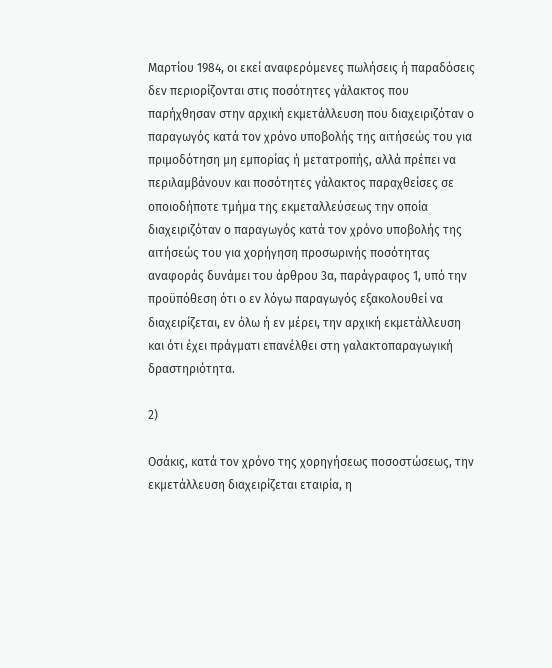Μαρτίου 1984, οι εκεί αναφερόμενες πωλήσεις ή παραδόσεις δεν περιορίζονται στις ποσότητες γάλακτος που παρήχθησαν στην αρχική εκμετάλλευση που διαχειριζόταν ο παραγωγός κατά τον χρόνο υποβολής της αιτήσεώς του για πριμοδότηση μη εμπορίας ή μετατροπής, αλλά πρέπει να περιλαμβάνουν και ποσότητες γάλακτος παραχθείσες σε οποιοδήποτε τμήμα της εκμεταλλεύσεως την οποία διαχειριζόταν ο παραγωγός κατά τον χρόνο υποβολής της αιτήσεώς του για χορήγηση προσωρινής ποσότητας αναφοράς δυνάμει του άρθρου 3α, παράγραφος 1, υπό την προϋπόθεση ότι ο εν λόγω παραγωγός εξακολουθεί να διαχειρίζεται, εν όλω ή εν μέρει, την αρχική εκμετάλλευση και ότι έχει πράγματι επανέλθει στη γαλακτοπαραγωγική δραστηριότητα.

2)

Οσάκις, κατά τον χρόνο της χορηγήσεως ποσοστώσεως, την εκμετάλλευση διαχειρίζεται εταιρία, η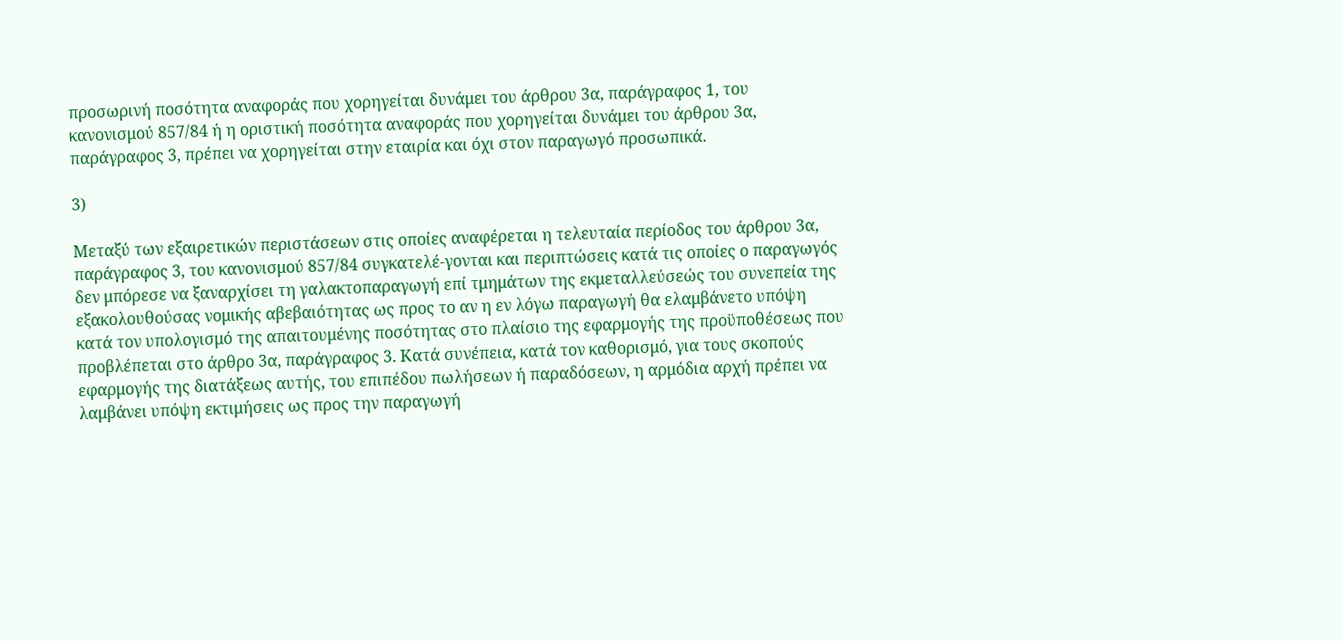προσωρινή ποσότητα αναφοράς που χορηγείται δυνάμει του άρθρου 3α, παράγραφος 1, του κανονισμού 857/84 ή η οριστική ποσότητα αναφοράς που χορηγείται δυνάμει του άρθρου 3α, παράγραφος 3, πρέπει να χορηγείται στην εταιρία και όχι στον παραγωγό προσωπικά.

3)

Μεταξύ των εξαιρετικών περιστάσεων στις οποίες αναφέρεται η τελευταία περίοδος του άρθρου 3α, παράγραφος 3, του κανονισμού 857/84 συγκατελέ-γονται και περιπτώσεις κατά τις οποίες ο παραγωγός δεν μπόρεσε να ξαναρχίσει τη γαλακτοπαραγωγή επί τμημάτων της εκμεταλλεύσεώς του συνεπεία της εξακολουθούσας νομικής αβεβαιότητας ως προς το αν η εν λόγω παραγωγή θα ελαμβάνετο υπόψη κατά τον υπολογισμό της απαιτουμένης ποσότητας στο πλαίσιο της εφαρμογής της προϋποθέσεως που προβλέπεται στο άρθρο 3α, παράγραφος 3. Κατά συνέπεια, κατά τον καθορισμό, για τους σκοπούς εφαρμογής της διατάξεως αυτής, του επιπέδου πωλήσεων ή παραδόσεων, η αρμόδια αρχή πρέπει να λαμβάνει υπόψη εκτιμήσεις ως προς την παραγωγή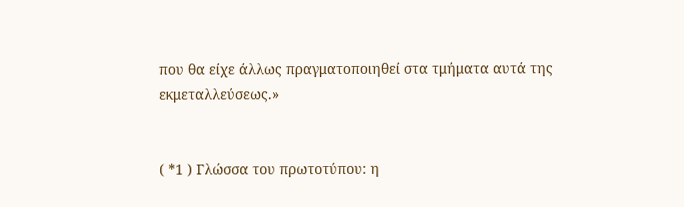που θα είχε άλλως πραγματοποιηθεί στα τμήματα αυτά της εκμεταλλεύσεως.»


( *1 ) Γλώσσα του πρωτοτύπου: η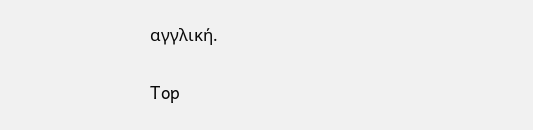αγγλική.

Top